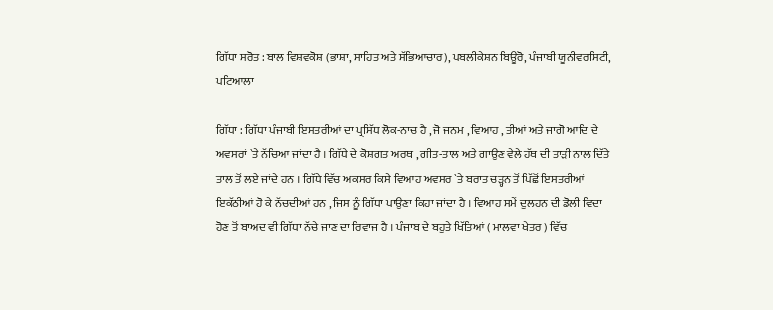ਗਿੱਧਾ ਸਰੋਤ : ਬਾਲ ਵਿਸ਼ਵਕੋਸ਼ (ਭਾਸ਼ਾ, ਸਾਹਿਤ ਅਤੇ ਸੱਭਿਆਚਾਰ), ਪਬਲੀਕੇਸ਼ਨ ਬਿਊਰੋ, ਪੰਜਾਬੀ ਯੂਨੀਵਰਸਿਟੀ, ਪਟਿਆਲਾ

ਗਿੱਧਾ : ਗਿੱਧਾ ਪੰਜਾਬੀ ਇਸਤਰੀਆਂ ਦਾ ਪ੍ਰਸਿੱਧ ਲੋਕ-ਨਾਚ ਹੈ , ਜੋ ਜਨਮ , ਵਿਆਹ , ਤੀਆਂ ਅਤੇ ਜਾਗੋ ਆਦਿ ਦੇ ਅਵਸਰਾਂ `ਤੇ ਨੱਚਿਆ ਜਾਂਦਾ ਹੈ । ਗਿੱਧੇ ਦੇ ਕੋਸ਼ਗਤ ਅਰਥ , ਗੀਤ-ਤਾਲ ਅਤੇ ਗਾਉਣ ਵੇਲੇ ਹੱਥ ਦੀ ਤਾੜੀ ਨਾਲ ਦਿੱਤੇ ਤਾਲ ਤੋਂ ਲਏ ਜਾਂਦੇ ਹਨ । ਗਿੱਧੇ ਵਿੱਚ ਅਕਸਰ ਕਿਸੇ ਵਿਆਹ ਅਵਸਰ `ਤੇ ਬਰਾਤ ਚੜ੍ਹਨ ਤੋਂ ਪਿੱਛੋਂ ਇਸਤਰੀਆਂ ਇਕੱਠੀਆਂ ਹੋ ਕੇ ਨੱਚਦੀਆਂ ਹਨ , ਜਿਸ ਨੂੰ ਗਿੱਧਾ ਪਾਉਣਾ ਕਿਹਾ ਜਾਂਦਾ ਹੈ । ਵਿਆਹ ਸਮੇਂ ਦੁਲਹਨ ਦੀ ਡੋਲੀ ਵਿਦਾ ਹੋਣ ਤੋਂ ਬਾਅਦ ਵੀ ਗਿੱਧਾ ਨੱਚੇ ਜਾਣ ਦਾ ਰਿਵਾਜ ਹੈ । ਪੰਜਾਬ ਦੇ ਬਹੁਤੇ ਖਿੱਤਿਆਂ ( ਮਾਲਵਾ ਖੇਤਰ ) ਵਿੱਚ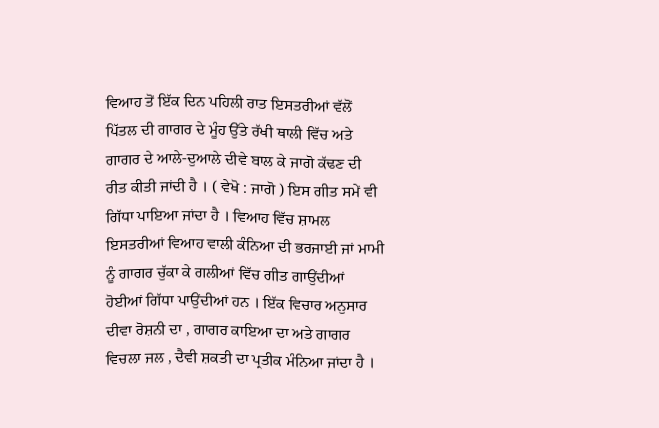ਵਿਆਹ ਤੋਂ ਇੱਕ ਦਿਨ ਪਹਿਲੀ ਰਾਤ ਇਸਤਰੀਆਂ ਵੱਲੋਂ ਪਿੱਤਲ ਦੀ ਗਾਗਰ ਦੇ ਮੂੰਹ ਉੱਤੇ ਰੱਖੀ ਥਾਲੀ ਵਿੱਚ ਅਤੇ ਗਾਗਰ ਦੇ ਆਲੇ-ਦੁਆਲੇ ਦੀਵੇ ਬਾਲ ਕੇ ਜਾਗੋ ਕੱਢਣ ਦੀ ਰੀਤ ਕੀਤੀ ਜਾਂਦੀ ਹੈ । ( ਵੇਖੋ : ਜਾਗੋ ) ਇਸ ਗੀਤ ਸਮੇਂ ਵੀ ਗਿੱਧਾ ਪਾਇਆ ਜਾਂਦਾ ਹੈ । ਵਿਆਹ ਵਿੱਚ ਸ਼ਾਮਲ ਇਸਤਰੀਆਂ ਵਿਆਹ ਵਾਲੀ ਕੰਨਿਆ ਦੀ ਭਰਜਾਈ ਜਾਂ ਮਾਮੀ ਨੂੰ ਗਾਗਰ ਚੁੱਕਾ ਕੇ ਗਲੀਆਂ ਵਿੱਚ ਗੀਤ ਗਾਉਂਦੀਆਂ ਹੋਈਆਂ ਗਿੱਧਾ ਪਾਉਂਦੀਆਂ ਹਨ । ਇੱਕ ਵਿਚਾਰ ਅਨੁਸਾਰ ਦੀਵਾ ਰੋਸ਼ਨੀ ਦਾ , ਗਾਗਰ ਕਾਇਆ ਦਾ ਅਤੇ ਗਾਗਰ ਵਿਚਲਾ ਜਲ , ਦੈਵੀ ਸ਼ਕਤੀ ਦਾ ਪ੍ਰਤੀਕ ਮੰਨਿਆ ਜਾਂਦਾ ਹੈ ।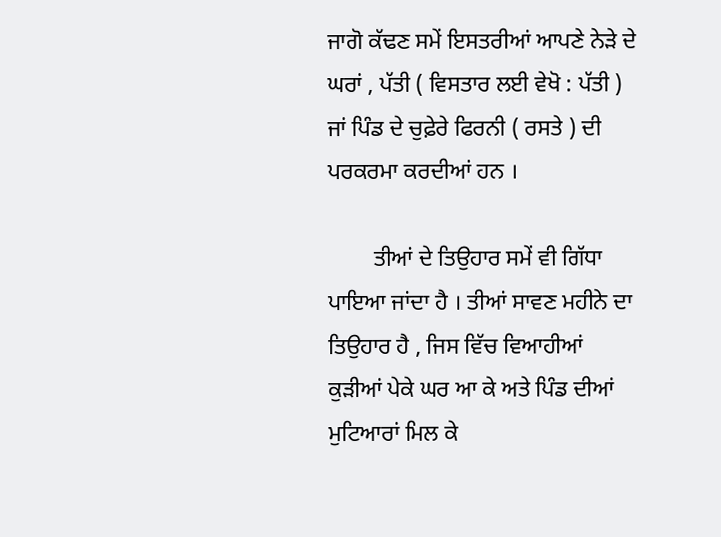ਜਾਗੋ ਕੱਢਣ ਸਮੇਂ ਇਸਤਰੀਆਂ ਆਪਣੇ ਨੇੜੇ ਦੇ ਘਰਾਂ , ਪੱਤੀ ( ਵਿਸਤਾਰ ਲਈ ਵੇਖੋ : ਪੱਤੀ ) ਜਾਂ ਪਿੰਡ ਦੇ ਚੁਫ਼ੇਰੇ ਫਿਰਨੀ ( ਰਸਤੇ ) ਦੀ ਪਰਕਰਮਾ ਕਰਦੀਆਂ ਹਨ ।

        ਤੀਆਂ ਦੇ ਤਿਉਹਾਰ ਸਮੇਂ ਵੀ ਗਿੱਧਾ ਪਾਇਆ ਜਾਂਦਾ ਹੈ । ਤੀਆਂ ਸਾਵਣ ਮਹੀਨੇ ਦਾ ਤਿਉਹਾਰ ਹੈ , ਜਿਸ ਵਿੱਚ ਵਿਆਹੀਆਂ ਕੁੜੀਆਂ ਪੇਕੇ ਘਰ ਆ ਕੇ ਅਤੇ ਪਿੰਡ ਦੀਆਂ ਮੁਟਿਆਰਾਂ ਮਿਲ ਕੇ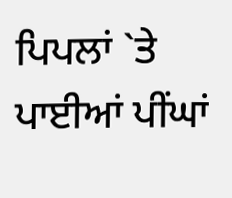ਪਿਪਲਾਂ `ਤੇ ਪਾਈਆਂ ਪੀਂਘਾਂ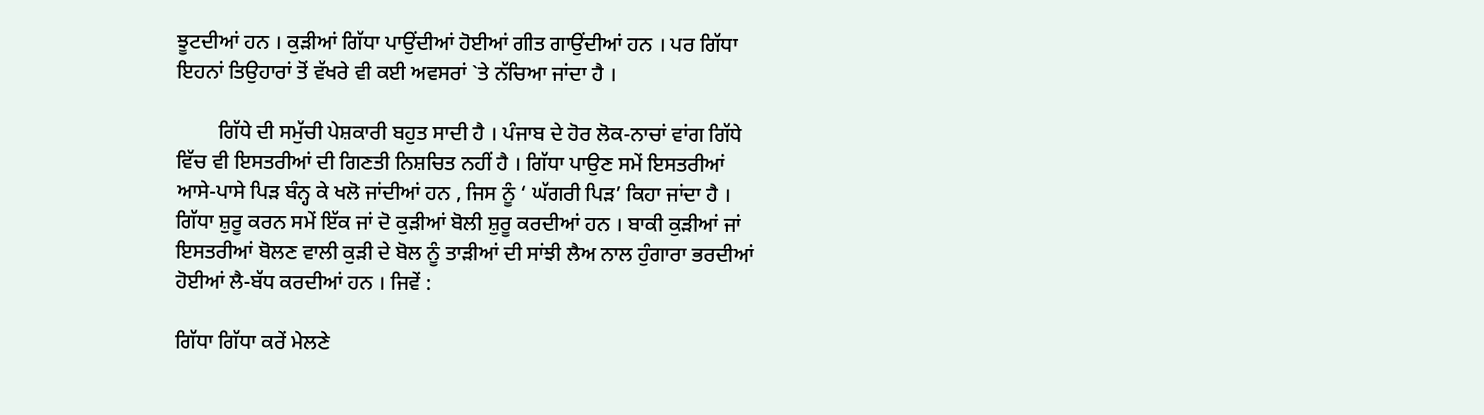ਝੂਟਦੀਆਂ ਹਨ । ਕੁੜੀਆਂ ਗਿੱਧਾ ਪਾਉਂਦੀਆਂ ਹੋਈਆਂ ਗੀਤ ਗਾਉਂਦੀਆਂ ਹਨ । ਪਰ ਗਿੱਧਾ ਇਹਨਾਂ ਤਿਉਹਾਰਾਂ ਤੋਂ ਵੱਖਰੇ ਵੀ ਕਈ ਅਵਸਰਾਂ `ਤੇ ਨੱਚਿਆ ਜਾਂਦਾ ਹੈ ।

        ਗਿੱਧੇ ਦੀ ਸਮੁੱਚੀ ਪੇਸ਼ਕਾਰੀ ਬਹੁਤ ਸਾਦੀ ਹੈ । ਪੰਜਾਬ ਦੇ ਹੋਰ ਲੋਕ-ਨਾਚਾਂ ਵਾਂਗ ਗਿੱਧੇ ਵਿੱਚ ਵੀ ਇਸਤਰੀਆਂ ਦੀ ਗਿਣਤੀ ਨਿਸ਼ਚਿਤ ਨਹੀਂ ਹੈ । ਗਿੱਧਾ ਪਾਉਣ ਸਮੇਂ ਇਸਤਰੀਆਂ ਆਸੇ-ਪਾਸੇ ਪਿੜ ਬੰਨ੍ਹ ਕੇ ਖਲੋ ਜਾਂਦੀਆਂ ਹਨ , ਜਿਸ ਨੂੰ ‘ ਘੱਗਰੀ ਪਿੜ’ ਕਿਹਾ ਜਾਂਦਾ ਹੈ । ਗਿੱਧਾ ਸ਼ੁਰੂ ਕਰਨ ਸਮੇਂ ਇੱਕ ਜਾਂ ਦੋ ਕੁੜੀਆਂ ਬੋਲੀ ਸ਼ੁਰੂ ਕਰਦੀਆਂ ਹਨ । ਬਾਕੀ ਕੁੜੀਆਂ ਜਾਂ ਇਸਤਰੀਆਂ ਬੋਲਣ ਵਾਲੀ ਕੁੜੀ ਦੇ ਬੋਲ ਨੂੰ ਤਾੜੀਆਂ ਦੀ ਸਾਂਝੀ ਲੈਅ ਨਾਲ ਹੁੰਗਾਰਾ ਭਰਦੀਆਂ ਹੋਈਆਂ ਲੈ-ਬੱਧ ਕਰਦੀਆਂ ਹਨ । ਜਿਵੇਂ :

ਗਿੱਧਾ ਗਿੱਧਾ ਕਰੇਂ ਮੇਲਣੇ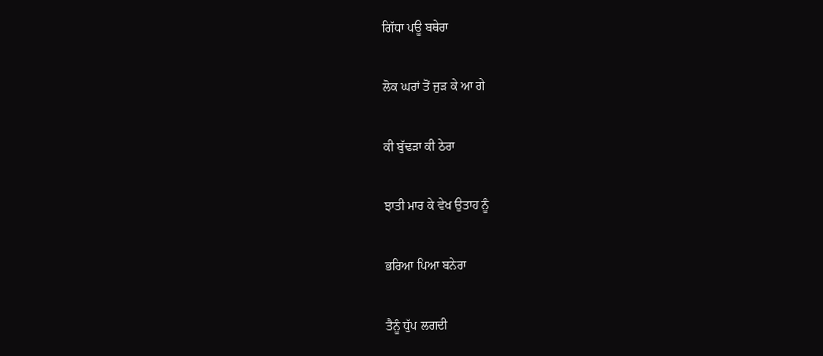ਗਿੱਧਾ ਪਊ ਬਥੇਰਾ

ਲੋਕ ਘਰਾਂ ਤੋਂ ਜੁੜ ਕੇ ਆ ਗੇ

ਕੀ ਬੁੱਢੜਾ ਕੀ ਠੇਰਾ

ਝਾਤੀ ਮਾਰ ਕੇ ਵੇਖ ਉਤਾਹ ਨੂੰ

ਭਰਿਆ ਪਿਆ ਬਨੇਰਾ

ਤੈਨੂੰ ਧੁੱਪ ਲਗਦੀ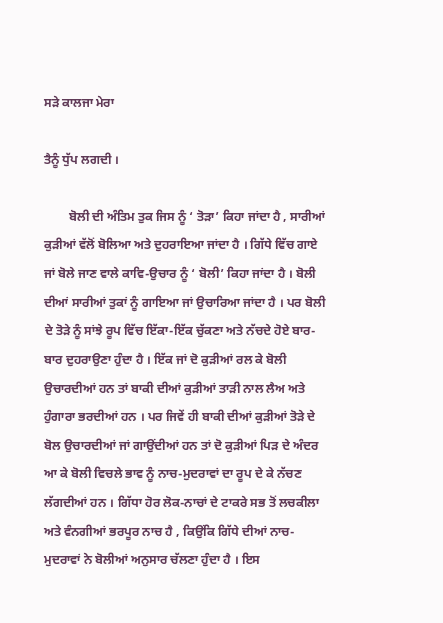ਸੜੇ ਕਾਲਜਾ ਮੇਰਾ

ਤੈਨੂੰ ਧੁੱਪ ਲਗਦੀ ।

        ਬੋਲੀ ਦੀ ਅੰਤਿਮ ਤੁਕ ਜਿਸ ਨੂੰ ‘ ਤੋੜਾ’ ਕਿਹਾ ਜਾਂਦਾ ਹੈ , ਸਾਰੀਆਂ ਕੁੜੀਆਂ ਵੱਲੋਂ ਬੋਲਿਆ ਅਤੇ ਦੁਹਰਾਇਆ ਜਾਂਦਾ ਹੈ । ਗਿੱਧੇ ਵਿੱਚ ਗਾਏ ਜਾਂ ਬੋਲੇ ਜਾਣ ਵਾਲੇ ਕਾਵਿ-ਉਚਾਰ ਨੂੰ ‘ ਬੋਲੀ’ ਕਿਹਾ ਜਾਂਦਾ ਹੈ । ਬੋਲੀ ਦੀਆਂ ਸਾਰੀਆਂ ਤੁਕਾਂ ਨੂੰ ਗਾਇਆ ਜਾਂ ਉਚਾਰਿਆ ਜਾਂਦਾ ਹੈ । ਪਰ ਬੋਲੀ ਦੇ ਤੋੜੇ ਨੂੰ ਸਾਂਝੇ ਰੂਪ ਵਿੱਚ ਇੱਕਾ-ਇੱਕ ਚੁੱਕਣਾ ਅਤੇ ਨੱਚਦੇ ਹੋਏ ਬਾਰ-ਬਾਰ ਦੁਹਰਾਉਣਾ ਹੁੰਦਾ ਹੈ । ਇੱਕ ਜਾਂ ਦੋ ਕੁੜੀਆਂ ਰਲ ਕੇ ਬੋਲੀ ਉਚਾਰਦੀਆਂ ਹਨ ਤਾਂ ਬਾਕੀ ਦੀਆਂ ਕੁੜੀਆਂ ਤਾੜੀ ਨਾਲ ਲੈਅ ਅਤੇ ਹੁੰਗਾਰਾ ਭਰਦੀਆਂ ਹਨ । ਪਰ ਜਿਵੇਂ ਹੀ ਬਾਕੀ ਦੀਆਂ ਕੁੜੀਆਂ ਤੋੜੇ ਦੇ ਬੋਲ ਉਚਾਰਦੀਆਂ ਜਾਂ ਗਾਉਂਦੀਆਂ ਹਨ ਤਾਂ ਦੋ ਕੁੜੀਆਂ ਪਿੜ ਦੇ ਅੰਦਰ ਆ ਕੇ ਬੋਲੀ ਵਿਚਲੇ ਭਾਵ ਨੂੰ ਨਾਚ-ਮੁਦਰਾਵਾਂ ਦਾ ਰੂਪ ਦੇ ਕੇ ਨੱਚਣ ਲੱਗਦੀਆਂ ਹਨ । ਗਿੱਧਾ ਹੋਰ ਲੋਕ-ਨਾਚਾਂ ਦੇ ਟਾਕਰੇ ਸਭ ਤੋਂ ਲਚਕੀਲਾ ਅਤੇ ਵੰਨਗੀਆਂ ਭਰਪੂਰ ਨਾਚ ਹੈ , ਕਿਉਂਕਿ ਗਿੱਧੇ ਦੀਆਂ ਨਾਚ-ਮੁਦਰਾਵਾਂ ਨੇ ਬੋਲੀਆਂ ਅਨੁਸਾਰ ਚੱਲਣਾ ਹੁੰਦਾ ਹੈ । ਇਸ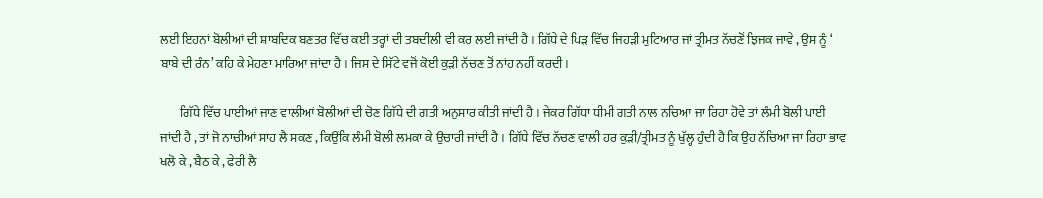ਲਈ ਇਹਨਾਂ ਬੋਲੀਆਂ ਦੀ ਸ਼ਾਬਦਿਕ ਬਣਤਰ ਵਿੱਚ ਕਈ ਤਰ੍ਹਾਂ ਦੀ ਤਬਦੀਲੀ ਵੀ ਕਰ ਲਈ ਜਾਂਦੀ ਹੈ । ਗਿੱਧੇ ਦੇ ਪਿੜ ਵਿੱਚ ਜਿਹੜੀ ਮੁਟਿਆਰ ਜਾਂ ਤ੍ਰੀਮਤ ਨੱਚਣੋਂ ਝਿਜਕ ਜਾਵੇ , ਉਸ ਨੂੰ ‘ ਬਾਬੇ ਦੀ ਰੰਨ’ ਕਹਿ ਕੇ ਮੇਹਣਾ ਮਾਰਿਆ ਜਾਂਦਾ ਹੈ । ਜਿਸ ਦੇ ਸਿੱਟੇ ਵਜੋਂ ਕੋਈ ਕੁੜੀ ਨੱਚਣ ਤੋਂ ਨਾਂਹ ਨਹੀਂ ਕਰਦੀ ।

        ਗਿੱਧੇ ਵਿੱਚ ਪਾਈਆਂ ਜਾਣ ਵਾਲੀਆਂ ਬੋਲੀਆਂ ਦੀ ਚੋਣ ਗਿੱਧੇ ਦੀ ਗਤੀ ਅਨੁਸਾਰ ਕੀਤੀ ਜਾਂਦੀ ਹੈ । ਜੇਕਰ ਗਿੱਧਾ ਧੀਮੀ ਗਤੀ ਨਾਲ ਨਚਿਆ ਜਾ ਰਿਹਾ ਹੋਵੇ ਤਾਂ ਲੰਮੀ ਬੋਲੀ ਪਾਈ ਜਾਂਦੀ ਹੈ , ਤਾਂ ਜੋ ਨਾਚੀਆਂ ਸਾਹ ਲੈ ਸਕਣ , ਕਿਉਂਕਿ ਲੰਮੀ ਬੋਲੀ ਲਮਕਾ ਕੇ ਉਚਾਰੀ ਜਾਂਦੀ ਹੈ । ਗਿੱਧੇ ਵਿੱਚ ਨੱਚਣ ਵਾਲੀ ਹਰ ਕੁੜੀ/ਤ੍ਰੀਮਤ ਨੂੰ ਖੁੱਲ੍ਹ ਹੁੰਦੀ ਹੈ ਕਿ ਉਹ ਨੱਚਿਆ ਜਾ ਰਿਹਾ ਭਾਵ ਖਲੋ ਕੇ , ਬੈਠ ਕੇ , ਫੇਰੀ ਲੈ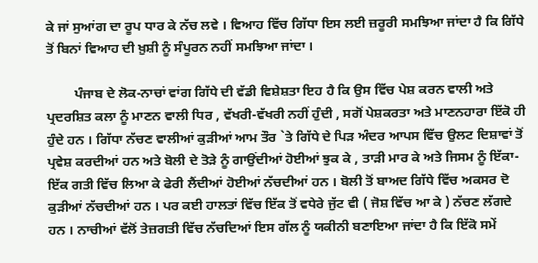ਕੇ ਜਾਂ ਸੁਆਂਗ ਦਾ ਰੂਪ ਧਾਰ ਕੇ ਨੱਚ ਲਵੇ । ਵਿਆਹ ਵਿੱਚ ਗਿੱਧਾ ਇਸ ਲਈ ਜ਼ਰੂਰੀ ਸਮਝਿਆ ਜਾਂਦਾ ਹੈ ਕਿ ਗਿੱਧੇ ਤੋਂ ਬਿਨਾਂ ਵਿਆਹ ਦੀ ਖ਼ੁਸ਼ੀ ਨੂੰ ਸੰਪੂਰਨ ਨਹੀਂ ਸਮਝਿਆ ਜਾਂਦਾ ।

        ਪੰਜਾਬ ਦੇ ਲੋਕ-ਨਾਚਾਂ ਵਾਂਗ ਗਿੱਧੇ ਦੀ ਵੱਡੀ ਵਿਸ਼ੇਸ਼ਤਾ ਇਹ ਹੈ ਕਿ ਉਸ ਵਿੱਚ ਪੇਸ਼ ਕਰਨ ਵਾਲੀ ਅਤੇ ਪ੍ਰਦਰਸ਼ਿਤ ਕਲਾ ਨੂੰ ਮਾਣਨ ਵਾਲੀ ਧਿਰ , ਵੱਖਰੀ-ਵੱਖਰੀ ਨਹੀਂ ਹੁੰਦੀ , ਸਗੋਂ ਪੇਸ਼ਕਰਤਾ ਅਤੇ ਮਾਣਨਹਾਰਾ ਇੱਕੋ ਹੀ ਹੁੰਦੇ ਹਨ । ਗਿੱਧਾ ਨੱਚਣ ਵਾਲੀਆਂ ਕੁੜੀਆਂ ਆਮ ਤੌਰ `ਤੇ ਗਿੱਧੇ ਦੇ ਪਿੜ ਅੰਦਰ ਆਪਸ ਵਿੱਚ ਉਲਟ ਦਿਸ਼ਾਵਾਂ ਤੋਂ ਪ੍ਰਵੇਸ਼ ਕਰਦੀਆਂ ਹਨ ਅਤੇ ਬੋਲੀ ਦੇ ਤੋੜੇ ਨੂੰ ਗਾਉਂਦੀਆਂ ਹੋਈਆਂ ਝੁਕ ਕੇ , ਤਾੜੀ ਮਾਰ ਕੇ ਅਤੇ ਜਿਸਮ ਨੂੰ ਇੱਕਾ-ਇੱਕ ਗਤੀ ਵਿੱਚ ਲਿਆ ਕੇ ਫੇਰੀ ਲੈਂਦੀਆਂ ਹੋਈਆਂ ਨੱਚਦੀਆਂ ਹਨ । ਬੋਲੀ ਤੋਂ ਬਾਅਦ ਗਿੱਧੇ ਵਿੱਚ ਅਕਸਰ ਦੋ ਕੁੜੀਆਂ ਨੱਚਦੀਆਂ ਹਨ । ਪਰ ਕਈ ਹਾਲਤਾਂ ਵਿੱਚ ਇੱਕ ਤੋਂ ਵਧੇਰੇ ਜੁੱਟ ਵੀ ( ਜੋਸ਼ ਵਿੱਚ ਆ ਕੇ ) ਨੱਚਣ ਲੱਗਦੇ ਹਨ । ਨਾਚੀਆਂ ਵੱਲੋਂ ਤੇਜ਼ਗਤੀ ਵਿੱਚ ਨੱਚਦਿਆਂ ਇਸ ਗੱਲ ਨੂੰ ਯਕੀਨੀ ਬਣਾਇਆ ਜਾਂਦਾ ਹੈ ਕਿ ਇੱਕੋ ਸਮੇਂ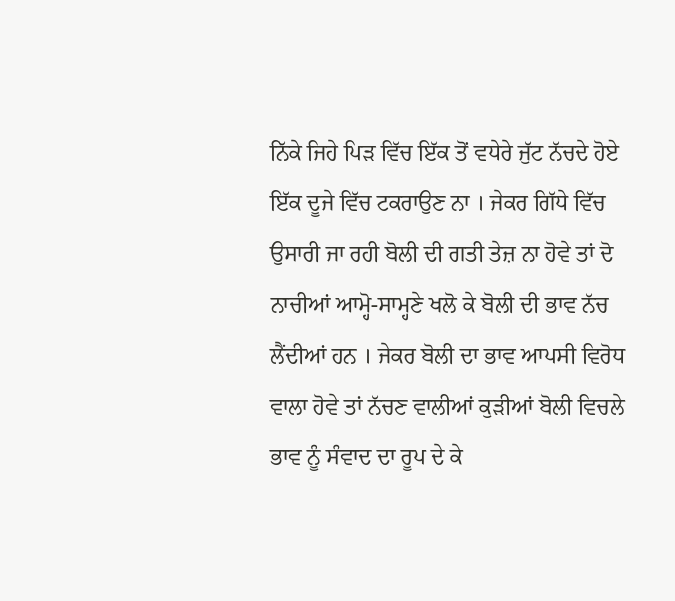ਨਿੱਕੇ ਜਿਹੇ ਪਿੜ ਵਿੱਚ ਇੱਕ ਤੋਂ ਵਧੇਰੇ ਜੁੱਟ ਨੱਚਦੇ ਹੋਏ ਇੱਕ ਦੂਜੇ ਵਿੱਚ ਟਕਰਾਉਣ ਨਾ । ਜੇਕਰ ਗਿੱਧੇ ਵਿੱਚ ਉਸਾਰੀ ਜਾ ਰਹੀ ਬੋਲੀ ਦੀ ਗਤੀ ਤੇਜ਼ ਨਾ ਹੋਵੇ ਤਾਂ ਦੋ ਨਾਚੀਆਂ ਆਮ੍ਹੋ-ਸਾਮ੍ਹਣੇ ਖਲੋ ਕੇ ਬੋਲੀ ਦੀ ਭਾਵ ਨੱਚ ਲੈਂਦੀਆਂ ਹਨ । ਜੇਕਰ ਬੋਲੀ ਦਾ ਭਾਵ ਆਪਸੀ ਵਿਰੋਧ ਵਾਲਾ ਹੋਵੇ ਤਾਂ ਨੱਚਣ ਵਾਲੀਆਂ ਕੁੜੀਆਂ ਬੋਲੀ ਵਿਚਲੇ ਭਾਵ ਨੂੰ ਸੰਵਾਦ ਦਾ ਰੂਪ ਦੇ ਕੇ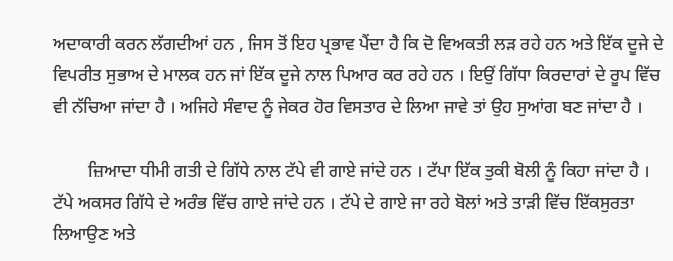ਅਦਾਕਾਰੀ ਕਰਨ ਲੱਗਦੀਆਂ ਹਨ , ਜਿਸ ਤੋਂ ਇਹ ਪ੍ਰਭਾਵ ਪੈਂਦਾ ਹੈ ਕਿ ਦੋ ਵਿਅਕਤੀ ਲੜ ਰਹੇ ਹਨ ਅਤੇ ਇੱਕ ਦੂਜੇ ਦੇ ਵਿਪਰੀਤ ਸੁਭਾਅ ਦੇ ਮਾਲਕ ਹਨ ਜਾਂ ਇੱਕ ਦੂਜੇ ਨਾਲ ਪਿਆਰ ਕਰ ਰਹੇ ਹਨ । ਇਉਂ ਗਿੱਧਾ ਕਿਰਦਾਰਾਂ ਦੇ ਰੂਪ ਵਿੱਚ ਵੀ ਨੱਚਿਆ ਜਾਂਦਾ ਹੈ । ਅਜਿਹੇ ਸੰਵਾਦ ਨੂੰ ਜੇਕਰ ਹੋਰ ਵਿਸਤਾਰ ਦੇ ਲਿਆ ਜਾਵੇ ਤਾਂ ਉਹ ਸੁਆਂਗ ਬਣ ਜਾਂਦਾ ਹੈ ।

        ਜ਼ਿਆਦਾ ਧੀਮੀ ਗਤੀ ਦੇ ਗਿੱਧੇ ਨਾਲ ਟੱਪੇ ਵੀ ਗਾਏ ਜਾਂਦੇ ਹਨ । ਟੱਪਾ ਇੱਕ ਤੁਕੀ ਬੋਲੀ ਨੂੰ ਕਿਹਾ ਜਾਂਦਾ ਹੈ । ਟੱਪੇ ਅਕਸਰ ਗਿੱਧੇ ਦੇ ਅਰੰਭ ਵਿੱਚ ਗਾਏ ਜਾਂਦੇ ਹਨ । ਟੱਪੇ ਦੇ ਗਾਏ ਜਾ ਰਹੇ ਬੋਲਾਂ ਅਤੇ ਤਾੜੀ ਵਿੱਚ ਇੱਕਸੁਰਤਾ ਲਿਆਉਣ ਅਤੇ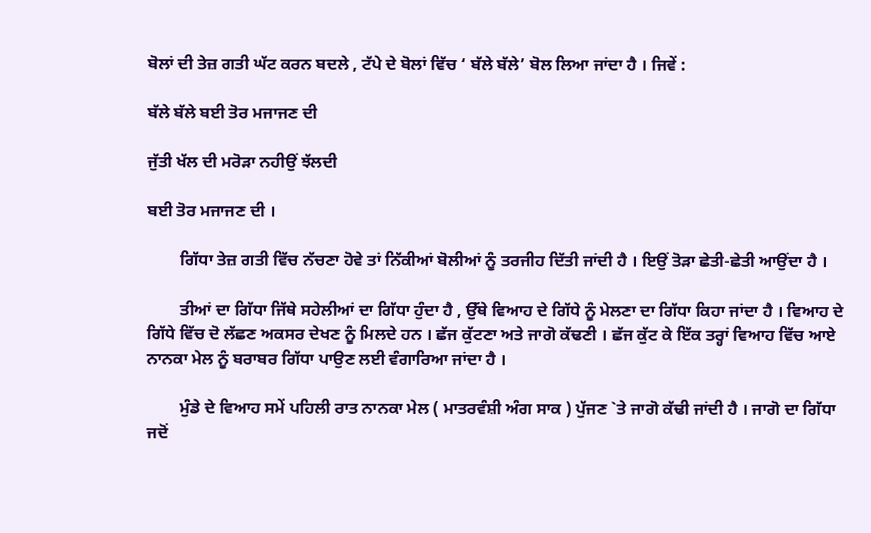ਬੋਲਾਂ ਦੀ ਤੇਜ਼ ਗਤੀ ਘੱਟ ਕਰਨ ਬਦਲੇ , ਟੱਪੇ ਦੇ ਬੋਲਾਂ ਵਿੱਚ ‘ ਬੱਲੇ ਬੱਲੇ’ ਬੋਲ ਲਿਆ ਜਾਂਦਾ ਹੈ । ਜਿਵੇਂ :

ਬੱਲੇ ਬੱਲੇ ਬਈ ਤੋਰ ਮਜਾਜਣ ਦੀ

ਜੁੱਤੀ ਖੱਲ ਦੀ ਮਰੋੜਾ ਨਹੀਉਂ ਝੱਲਦੀ

ਬਈ ਤੋਰ ਮਜਾਜਣ ਦੀ ।

        ਗਿੱਧਾ ਤੇਜ਼ ਗਤੀ ਵਿੱਚ ਨੱਚਣਾ ਹੋਵੇ ਤਾਂ ਨਿੱਕੀਆਂ ਬੋਲੀਆਂ ਨੂੰ ਤਰਜੀਹ ਦਿੱਤੀ ਜਾਂਦੀ ਹੈ । ਇਉਂ ਤੋੜਾ ਛੇਤੀ-ਛੇਤੀ ਆਉਂਦਾ ਹੈ ।

        ਤੀਆਂ ਦਾ ਗਿੱਧਾ ਜਿੱਥੇ ਸਹੇਲੀਆਂ ਦਾ ਗਿੱਧਾ ਹੁੰਦਾ ਹੈ , ਉੱਥੇ ਵਿਆਹ ਦੇ ਗਿੱਧੇ ਨੂੰ ਮੇਲਣਾ ਦਾ ਗਿੱਧਾ ਕਿਹਾ ਜਾਂਦਾ ਹੈ । ਵਿਆਹ ਦੇ ਗਿੱਧੇ ਵਿੱਚ ਦੋ ਲੱਛਣ ਅਕਸਰ ਦੇਖਣ ਨੂੰ ਮਿਲਦੇ ਹਨ । ਛੱਜ ਕੁੱਟਣਾ ਅਤੇ ਜਾਗੋ ਕੱਢਣੀ । ਛੱਜ ਕੁੱਟ ਕੇ ਇੱਕ ਤਰ੍ਹਾਂ ਵਿਆਹ ਵਿੱਚ ਆਏ ਨਾਨਕਾ ਮੇਲ ਨੂੰ ਬਰਾਬਰ ਗਿੱਧਾ ਪਾਉਣ ਲਈ ਵੰਗਾਰਿਆ ਜਾਂਦਾ ਹੈ ।

        ਮੁੰਡੇ ਦੇ ਵਿਆਹ ਸਮੇਂ ਪਹਿਲੀ ਰਾਤ ਨਾਨਕਾ ਮੇਲ ( ਮਾਤਰਵੰਸ਼ੀ ਅੰਗ ਸਾਕ ) ਪੁੱਜਣ `ਤੇ ਜਾਗੋ ਕੱਢੀ ਜਾਂਦੀ ਹੈ । ਜਾਗੋ ਦਾ ਗਿੱਧਾ ਜਦੋਂ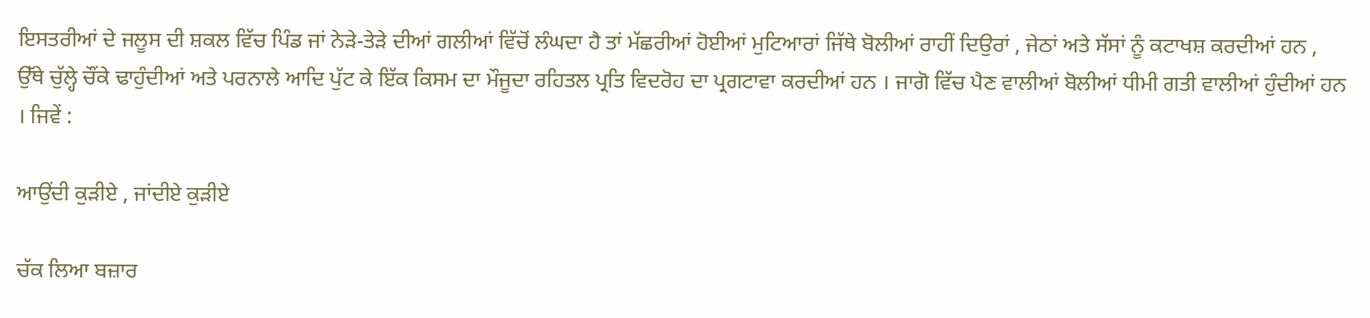ਇਸਤਰੀਆਂ ਦੇ ਜਲੂਸ ਦੀ ਸ਼ਕਲ ਵਿੱਚ ਪਿੰਡ ਜਾਂ ਨੇੜੇ-ਤੇੜੇ ਦੀਆਂ ਗਲੀਆਂ ਵਿੱਚੋਂ ਲੰਘਦਾ ਹੈ ਤਾਂ ਮੱਛਰੀਆਂ ਹੋਈਆਂ ਮੁਟਿਆਰਾਂ ਜਿੱਥੇ ਬੋਲੀਆਂ ਰਾਹੀਂ ਦਿਉਰਾਂ , ਜੇਠਾਂ ਅਤੇ ਸੱਸਾਂ ਨੂੰ ਕਟਾਖਸ਼ ਕਰਦੀਆਂ ਹਨ , ਉੱਥੇ ਚੁੱਲ੍ਹੇ ਚੌਂਕੇ ਢਾਹੁੰਦੀਆਂ ਅਤੇ ਪਰਨਾਲੇ ਆਦਿ ਪੁੱਟ ਕੇ ਇੱਕ ਕਿਸਮ ਦਾ ਮੌਜੂਦਾ ਰਹਿਤਲ ਪ੍ਰਤਿ ਵਿਦਰੋਹ ਦਾ ਪ੍ਰਗਟਾਵਾ ਕਰਦੀਆਂ ਹਨ । ਜਾਗੋ ਵਿੱਚ ਪੈਣ ਵਾਲੀਆਂ ਬੋਲੀਆਂ ਧੀਮੀ ਗਤੀ ਵਾਲੀਆਂ ਹੁੰਦੀਆਂ ਹਨ । ਜਿਵੇਂ :

ਆਉਂਦੀ ਕੁੜੀਏ , ਜਾਂਦੀਏ ਕੁੜੀਏ

ਚੱਕ ਲਿਆ ਬਜ਼ਾਰ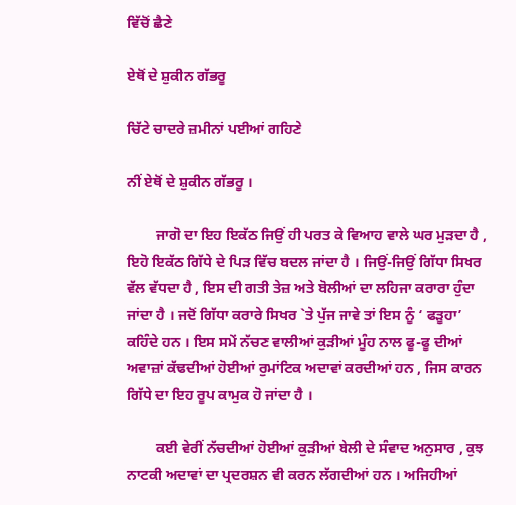ਵਿੱਚੋਂ ਛੈਣੇ

ਏਥੋਂ ਦੇ ਸ਼ੁਕੀਨ ਗੱਭਰੂ

ਚਿੱਟੇ ਚਾਦਰੇ ਜ਼ਮੀਨਾਂ ਪਈਆਂ ਗਹਿਣੇ

ਨੀਂ ਏਥੋਂ ਦੇ ਸ਼ੁਕੀਨ ਗੱਭਰੂ ।

        ਜਾਗੋ ਦਾ ਇਹ ਇਕੱਠ ਜਿਉਂ ਹੀ ਪਰਤ ਕੇ ਵਿਆਹ ਵਾਲੇ ਘਰ ਮੁੜਦਾ ਹੈ , ਇਹੋ ਇਕੱਠ ਗਿੱਧੇ ਦੇ ਪਿੜ ਵਿੱਚ ਬਦਲ ਜਾਂਦਾ ਹੈ । ਜਿਉਂ-ਜਿਉਂ ਗਿੱਧਾ ਸਿਖਰ ਵੱਲ ਵੱਧਦਾ ਹੈ , ਇਸ ਦੀ ਗਤੀ ਤੇਜ਼ ਅਤੇ ਬੋਲੀਆਂ ਦਾ ਲਹਿਜਾ ਕਰਾਰਾ ਹੁੰਦਾ ਜਾਂਦਾ ਹੈ । ਜਦੋਂ ਗਿੱਧਾ ਕਰਾਰੇ ਸਿਖਰ `ਤੇ ਪੁੱਜ ਜਾਵੇ ਤਾਂ ਇਸ ਨੂੰ ‘ ਫੜੂਹਾ’ ਕਹਿੰਦੇ ਹਨ । ਇਸ ਸਮੇਂ ਨੱਚਣ ਵਾਲੀਆਂ ਕੁੜੀਆਂ ਮੂੰਹ ਨਾਲ ਫੂ-ਫੂ ਦੀਆਂ ਅਵਾਜ਼ਾਂ ਕੱਢਦੀਆਂ ਹੋਈਆਂ ਰੁਮਾਂਟਿਕ ਅਦਾਵਾਂ ਕਰਦੀਆਂ ਹਨ , ਜਿਸ ਕਾਰਨ ਗਿੱਧੇ ਦਾ ਇਹ ਰੂਪ ਕਾਮੁਕ ਹੋ ਜਾਂਦਾ ਹੈ ।

        ਕਈ ਵੇਰੀਂ ਨੱਚਦੀਆਂ ਹੋਈਆਂ ਕੁੜੀਆਂ ਬੇਲੀ ਦੇ ਸੰਵਾਦ ਅਨੁਸਾਰ , ਕੁਝ ਨਾਟਕੀ ਅਦਾਵਾਂ ਦਾ ਪ੍ਰਦਰਸ਼ਨ ਵੀ ਕਰਨ ਲੱਗਦੀਆਂ ਹਨ । ਅਜਿਹੀਆਂ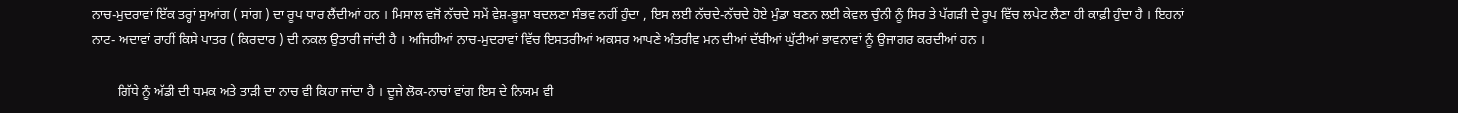ਨਾਚ-ਮੁਦਰਾਵਾਂ ਇੱਕ ਤਰ੍ਹਾਂ ਸੁਆਂਗ ( ਸਾਂਗ ) ਦਾ ਰੂਪ ਧਾਰ ਲੈਂਦੀਆਂ ਹਨ । ਮਿਸਾਲ ਵਜੋਂ ਨੱਚਦੇ ਸਮੇਂ ਵੇਸ਼-ਭੂਸ਼ਾ ਬਦਲਣਾ ਸੰਭਵ ਨਹੀਂ ਹੁੰਦਾ , ਇਸ ਲਈ ਨੱਚਦੇ-ਨੱਚਦੇ ਹੋਏ ਮੁੰਡਾ ਬਣਨ ਲਈ ਕੇਵਲ ਚੁੰਨੀ ਨੂੰ ਸਿਰ ਤੇ ਪੱਗੜੀ ਦੇ ਰੂਪ ਵਿੱਚ ਲਪੇਟ ਲੈਣਾ ਹੀ ਕਾਫ਼ੀ ਹੁੰਦਾ ਹੈ । ਇਹਨਾਂ ਨਾਟ- ਅਦਾਵਾਂ ਰਾਹੀਂ ਕਿਸੇ ਪਾਤਰ ( ਕਿਰਦਾਰ ) ਦੀ ਨਕਲ ਉਤਾਰੀ ਜਾਂਦੀ ਹੈ । ਅਜਿਹੀਆਂ ਨਾਚ-ਮੁਦਰਾਵਾਂ ਵਿੱਚ ਇਸਤਰੀਆਂ ਅਕਸਰ ਆਪਣੇ ਅੰਤਰੀਵ ਮਨ ਦੀਆਂ ਦੱਬੀਆਂ ਘੁੱਟੀਆਂ ਭਾਵਨਾਵਾਂ ਨੂੰ ਉਜਾਗਰ ਕਰਦੀਆਂ ਹਨ ।

        ਗਿੱਧੇ ਨੂੰ ਅੱਡੀ ਦੀ ਧਮਕ ਅਤੇ ਤਾੜੀ ਦਾ ਨਾਚ ਵੀ ਕਿਹਾ ਜਾਂਦਾ ਹੈ । ਦੂਜੇ ਲੋਕ-ਨਾਚਾਂ ਵਾਂਗ ਇਸ ਦੇ ਨਿਯਮ ਵੀ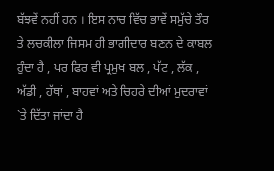ਬੱਝਵੇਂ ਨਹੀਂ ਹਨ । ਇਸ ਨਾਚ ਵਿੱਚ ਭਾਵੇਂ ਸਮੁੱਚੇ ਤੌਰ ਤੇ ਲਚਕੀਲਾ ਜਿਸਮ ਹੀ ਭਾਗੀਦਾਰ ਬਣਨ ਦੇ ਕਾਬਲ ਹੁੰਦਾ ਹੈ , ਪਰ ਫਿਰ ਵੀ ਪ੍ਰਮੁਖ ਬਲ , ਪੱਟ , ਲੱਕ , ਅੱਡੀ , ਹੱਥਾਂ , ਬਾਹਵਾਂ ਅਤੇ ਚਿਹਰੇ ਦੀਆਂ ਮੁਦਰਾਵਾਂ `ਤੇ ਦਿੱਤਾ ਜਾਂਦਾ ਹੈ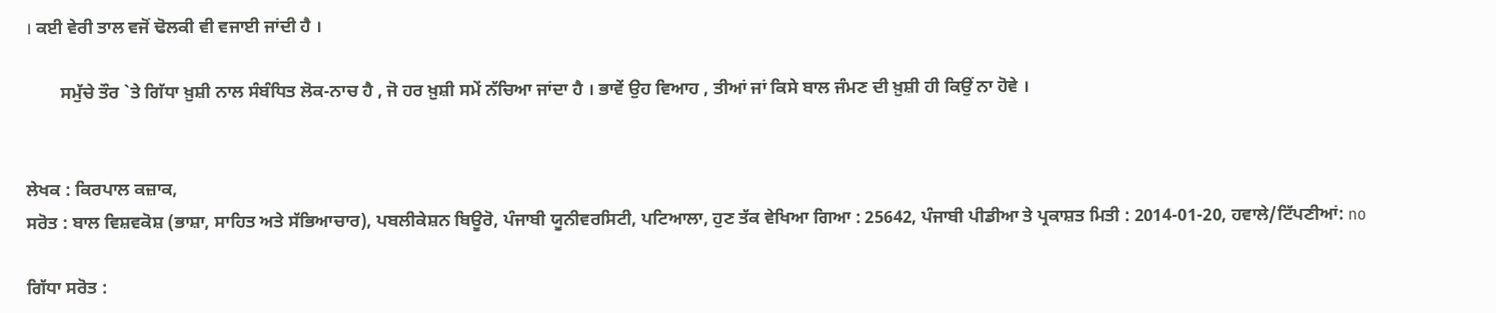। ਕਈ ਵੇਰੀ ਤਾਲ ਵਜੋਂ ਢੋਲਕੀ ਵੀ ਵਜਾਈ ਜਾਂਦੀ ਹੈ ।

        ਸਮੁੱਚੇ ਤੌਰ `ਤੇ ਗਿੱਧਾ ਖ਼ੁਸ਼ੀ ਨਾਲ ਸੰਬੰਧਿਤ ਲੋਕ-ਨਾਚ ਹੈ , ਜੋ ਹਰ ਖ਼ੁਸ਼ੀ ਸਮੇਂ ਨੱਚਿਆ ਜਾਂਦਾ ਹੈ । ਭਾਵੇਂ ਉਹ ਵਿਆਹ , ਤੀਆਂ ਜਾਂ ਕਿਸੇ ਬਾਲ ਜੰਮਣ ਦੀ ਖ਼ੁਸ਼ੀ ਹੀ ਕਿਉਂ ਨਾ ਹੋਵੇ ।


ਲੇਖਕ : ਕਿਰਪਾਲ ਕਜ਼ਾਕ,
ਸਰੋਤ : ਬਾਲ ਵਿਸ਼ਵਕੋਸ਼ (ਭਾਸ਼ਾ, ਸਾਹਿਤ ਅਤੇ ਸੱਭਿਆਚਾਰ), ਪਬਲੀਕੇਸ਼ਨ ਬਿਊਰੋ, ਪੰਜਾਬੀ ਯੂਨੀਵਰਸਿਟੀ, ਪਟਿਆਲਾ, ਹੁਣ ਤੱਕ ਵੇਖਿਆ ਗਿਆ : 25642, ਪੰਜਾਬੀ ਪੀਡੀਆ ਤੇ ਪ੍ਰਕਾਸ਼ਤ ਮਿਤੀ : 2014-01-20, ਹਵਾਲੇ/ਟਿੱਪਣੀਆਂ: no

ਗਿੱਧਾ ਸਰੋਤ :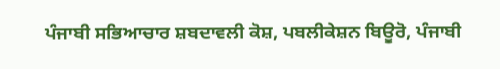ਪੰਜਾਬੀ ਸਭਿਆਚਾਰ ਸ਼ਬਦਾਵਲੀ ਕੋਸ਼, ਪਬਲੀਕੇਸ਼ਨ ਬਿਊਰੋ, ਪੰਜਾਬੀ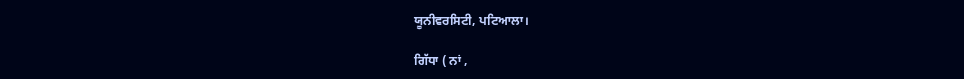ਯੂਨੀਵਰਸਿਟੀ, ਪਟਿਆਲਾ।

ਗਿੱਧਾ ( ਨਾਂ ,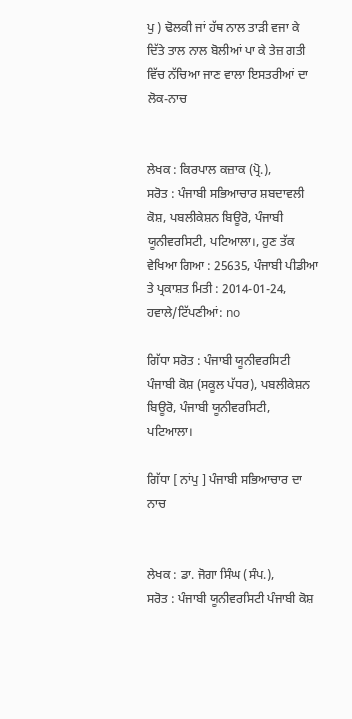ਪੁ ) ਢੋਲਕੀ ਜਾਂ ਹੱਥ ਨਾਲ ਤਾੜੀ ਵਜਾ ਕੇ ਦਿੱਤੇ ਤਾਲ ਨਾਲ ਬੋਲੀਆਂ ਪਾ ਕੇ ਤੇਜ਼ ਗਤੀ ਵਿੱਚ ਨੱਚਿਆ ਜਾਣ ਵਾਲਾ ਇਸਤਰੀਆਂ ਦਾ ਲੋਕ-ਨਾਚ


ਲੇਖਕ : ਕਿਰਪਾਲ ਕਜ਼ਾਕ (ਪ੍ਰੋ.),
ਸਰੋਤ : ਪੰਜਾਬੀ ਸਭਿਆਚਾਰ ਸ਼ਬਦਾਵਲੀ ਕੋਸ਼, ਪਬਲੀਕੇਸ਼ਨ ਬਿਊਰੋ, ਪੰਜਾਬੀ ਯੂਨੀਵਰਸਿਟੀ, ਪਟਿਆਲਾ।, ਹੁਣ ਤੱਕ ਵੇਖਿਆ ਗਿਆ : 25635, ਪੰਜਾਬੀ ਪੀਡੀਆ ਤੇ ਪ੍ਰਕਾਸ਼ਤ ਮਿਤੀ : 2014-01-24, ਹਵਾਲੇ/ਟਿੱਪਣੀਆਂ: no

ਗਿੱਧਾ ਸਰੋਤ : ਪੰਜਾਬੀ ਯੂਨੀਵਰਸਿਟੀ ਪੰਜਾਬੀ ਕੋਸ਼ (ਸਕੂਲ ਪੱਧਰ), ਪਬਲੀਕੇਸ਼ਨ ਬਿਊਰੋ, ਪੰਜਾਬੀ ਯੂਨੀਵਰਸਿਟੀ, ਪਟਿਆਲਾ।

ਗਿੱਧਾ [ ਨਾਂਪੁ ] ਪੰਜਾਬੀ ਸਭਿਆਚਾਰ ਦਾ ਨਾਚ


ਲੇਖਕ : ਡਾ. ਜੋਗਾ ਸਿੰਘ (ਸੰਪ.),
ਸਰੋਤ : ਪੰਜਾਬੀ ਯੂਨੀਵਰਸਿਟੀ ਪੰਜਾਬੀ ਕੋਸ਼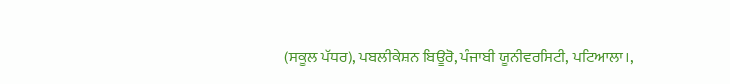(ਸਕੂਲ ਪੱਧਰ), ਪਬਲੀਕੇਸ਼ਨ ਬਿਊਰੋ, ਪੰਜਾਬੀ ਯੂਨੀਵਰਸਿਟੀ, ਪਟਿਆਲਾ।,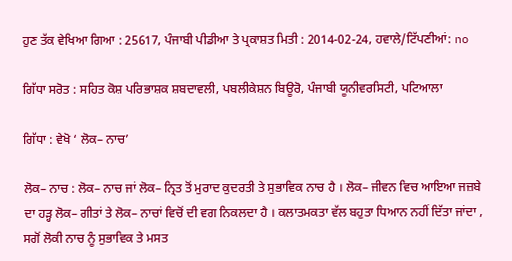ਹੁਣ ਤੱਕ ਵੇਖਿਆ ਗਿਆ : 25617, ਪੰਜਾਬੀ ਪੀਡੀਆ ਤੇ ਪ੍ਰਕਾਸ਼ਤ ਮਿਤੀ : 2014-02-24, ਹਵਾਲੇ/ਟਿੱਪਣੀਆਂ: no

ਗਿੱਧਾ ਸਰੋਤ : ਸਹਿਤ ਕੋਸ਼ ਪਰਿਭਾਸ਼ਕ ਸ਼ਬਦਾਵਲੀ, ਪਬਲੀਕੇਸ਼ਨ ਬਿਊਰੋ, ਪੰਜਾਬੀ ਯੂਨੀਵਰਸਿਟੀ, ਪਟਿਆਲਾ

ਗਿੱਧਾ : ਵੇਖੋ ‘ ਲੋਕ– ਨਾਚ’

ਲੋਕ– ਨਾਚ : ਲੋਕ– ਨਾਚ ਜਾਂ ਲੋਕ– ਨ੍ਰਿਤ ਤੋਂ ਮੁਰਾਦ ਕੁਦਰਤੀ ਤੇ ਸੁਭਾਵਿਕ ਨਾਚ ਹੈ । ਲੋਕ– ਜੀਵਨ ਵਿਚ ਆਇਆ ਜਜ਼ਬੇ ਦਾ ਹੜ੍ਹ ਲੋਕ– ਗੀਤਾਂ ਤੇ ਲੋਕ– ਨਾਚਾਂ ਵਿਚੋਂ ਦੀ ਵਗ ਨਿਕਲਦਾ ਹੈ । ਕਲਾਤਮਕਤਾ ਵੱਲ ਬਹੁਤਾ ਧਿਆਨ ਨਹੀਂ ਦਿੱਤਾ ਜਾਂਦਾ , ਸਗੋਂ ਲੋਕੀ ਨਾਚ ਨੂੰ ਸੁਭਾਵਿਕ ਤੇ ਮਸਤ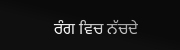ਰੰਗ ਵਿਚ ਨੱਚਦੇ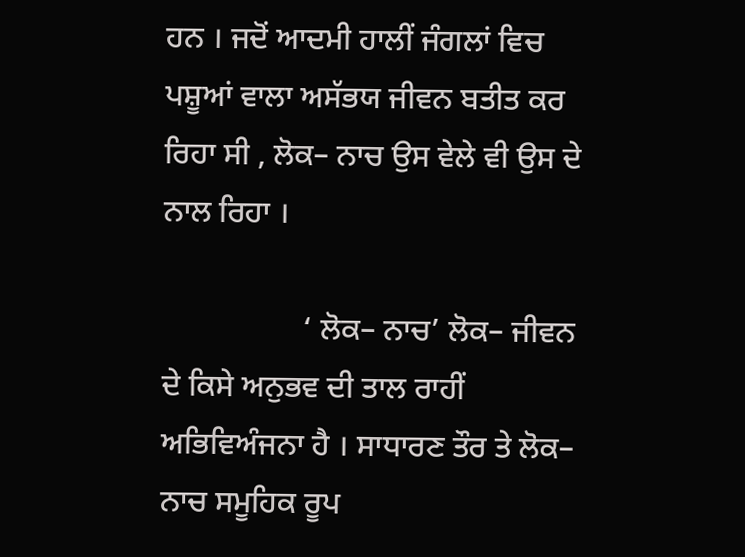ਹਨ । ਜਦੋਂ ਆਦਮੀ ਹਾਲੀਂ ਜੰਗਲਾਂ ਵਿਚ ਪਸ਼ੂਆਂ ਵਾਲਾ ਅਸੱਭਯ ਜੀਵਨ ਬਤੀਤ ਕਰ ਰਿਹਾ ਸੀ , ਲੋਕ– ਨਾਚ ਉਸ ਵੇਲੇ ਵੀ ਉਸ ਦੇ ਨਾਲ ਰਿਹਾ ।

                  ‘ ਲੋਕ– ਨਾਚ’ ਲੋਕ– ਜੀਵਨ ਦੇ ਕਿਸੇ ਅਨੁਭਵ ਦੀ ਤਾਲ ਰਾਹੀਂ ਅਭਿਵਿਅੰਜਨਾ ਹੈ । ਸਾਧਾਰਣ ਤੌਰ ਤੇ ਲੋਕ– ਨਾਚ ਸਮੂਹਿਕ ਰੂਪ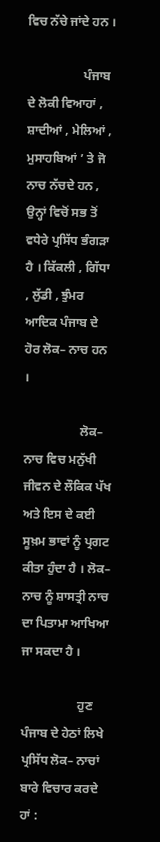ਵਿਚ ਨੱਚੇ ਜਾਂਦੇ ਹਨ ।

                  ਪੰਜਾਬ ਦੇ ਲੋਕੀ ਵਿਆਹਾਂ , ਸ਼ਾਦੀਆਂ , ਮੇਲਿਆਂ , ਮੁਸਾਹਬਿਆਂ ’ ਤੇ ਜੋ ਨਾਚ ਨੱਚਦੇ ਹਨ , ਉਨ੍ਹਾਂ ਵਿਚੋਂ ਸਭ ਤੋਂ ਵਧੇਰੇ ਪ੍ਰਸਿੱਧ ਭੰਗੜਾ ਹੈ । ਕਿੱਕਲੀ , ਗਿੱਧਾ , ਲੁੱਡੀ , ਝੁੰਮਰ ਆਦਿਕ ਪੰਜਾਬ ਦੇ ਹੋਰ ਲੋਕ– ਨਾਚ ਹਨ ।

                  ਲੋਕ– ਨਾਚ ਵਿਚ ਮਨੁੱਖੀ ਜੀਵਨ ਦੇ ਲੌਕਿਕ ਪੱਖ ਅਤੇ ਇਸ ਦੇ ਕਈ ਸੂਖ਼ਮ ਭਾਵਾਂ ਨੂੰ ਪ੍ਰਗਟ ਕੀਤਾ ਹੁੰਦਾ ਹੈ । ਲੋਕ– ਨਾਚ ਨੂੰ ਸ਼ਾਸਤ੍ਰੀ ਨਾਚ ਦਾ ਪਿਤਾਮਾ ਆਖਿਆ ਜਾ ਸਕਦਾ ਹੈ ।

                  ਹੁਣ ਪੰਜਾਬ ਦੇ ਹੇਠਾਂ ਲਿਖੇ ਪ੍ਰਸਿੱਧ ਲੋਕ– ਨਾਚਾਂ ਬਾਰੇ ਵਿਚਾਰ ਕਰਦੇ ਹਾਂ :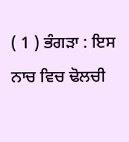( 1 ) ਭੰਗੜਾ : ਇਸ ਨਾਚ ਵਿਚ ਢੋਲਚੀ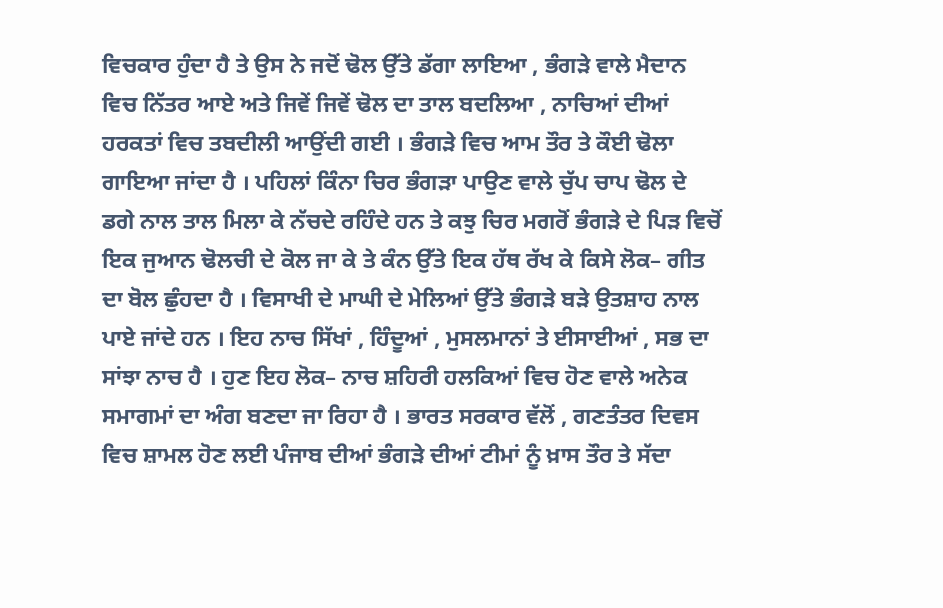ਵਿਚਕਾਰ ਹੁੰਦਾ ਹੈ ਤੇ ਉਸ ਨੇ ਜਦੋਂ ਢੋਲ ਉੱਤੇ ਡੱਗਾ ਲਾਇਆ , ਭੰਗੜੇ ਵਾਲੇ ਮੈਦਾਨ ਵਿਚ ਨਿੱਤਰ ਆਏ ਅਤੇ ਜਿਵੇਂ ਜਿਵੇਂ ਢੋਲ ਦਾ ਤਾਲ ਬਦਲਿਆ , ਨਾਚਿਆਂ ਦੀਆਂ ਹਰਕਤਾਂ ਵਿਚ ਤਬਦੀਲੀ ਆਉਂਦੀ ਗਈ । ਭੰਗੜੇ ਵਿਚ ਆਮ ਤੌਰ ਤੇ ਕੌਈ ਢੋਲਾ ਗਾਇਆ ਜਾਂਦਾ ਹੈ । ਪਹਿਲਾਂ ਕਿੰਨਾ ਚਿਰ ਭੰਗੜਾ ਪਾਉਣ ਵਾਲੇ ਚੁੱਪ ਚਾਪ ਢੋਲ ਦੇ ਡਗੇ ਨਾਲ ਤਾਲ ਮਿਲਾ ਕੇ ਨੱਚਦੇ ਰਹਿੰਦੇ ਹਨ ਤੇ ਕਝੁ ਚਿਰ ਮਗਰੋਂ ਭੰਗੜੇ ਦੇ ਪਿੜ ਵਿਚੋਂ ਇਕ ਜੁਆਨ ਢੋਲਚੀ ਦੇ ਕੋਲ ਜਾ ਕੇ ਤੇ ਕੰਨ ਉੱਤੇ ਇਕ ਹੱਥ ਰੱਖ ਕੇ ਕਿਸੇ ਲੋਕ– ਗੀਤ ਦਾ ਬੋਲ ਛੁੰਹਦਾ ਹੈ । ਵਿਸਾਖੀ ਦੇ ਮਾਘੀ ਦੇ ਮੇਲਿਆਂ ਉੱਤੇ ਭੰਗੜੇ ਬੜੇ ਉਤਸ਼ਾਹ ਨਾਲ ਪਾਏ ਜਾਂਦੇ ਹਨ । ਇਹ ਨਾਚ ਸਿੱਖਾਂ , ਹਿੰਦੂਆਂ , ਮੁਸਲਮਾਨਾਂ ਤੇ ਈਸਾਈਆਂ , ਸਭ ਦਾ ਸਾਂਝਾ ਨਾਚ ਹੈ । ਹੁਣ ਇਹ ਲੋਕ– ਨਾਚ ਸ਼ਹਿਰੀ ਹਲਕਿਆਂ ਵਿਚ ਹੋਣ ਵਾਲੇ ਅਨੇਕ ਸਮਾਗਮਾਂ ਦਾ ਅੰਗ ਬਣਦਾ ਜਾ ਰਿਹਾ ਹੈ । ਭਾਰਤ ਸਰਕਾਰ ਵੱਲੋਂ , ਗਣਤੰਤਰ ਦਿਵਸ ਵਿਚ ਸ਼ਾਮਲ ਹੋਣ ਲਈ ਪੰਜਾਬ ਦੀਆਂ ਭੰਗੜੇ ਦੀਆਂ ਟੀਮਾਂ ਨੂੰ ਖ਼ਾਸ ਤੌਰ ਤੇ ਸੱਦਾ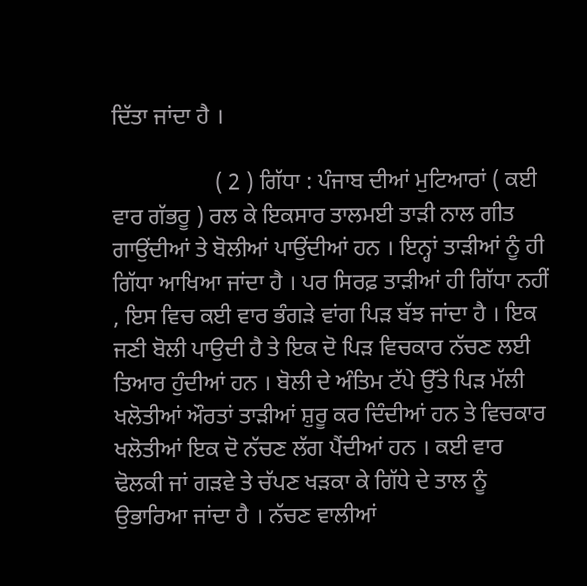ਦਿੱਤਾ ਜਾਂਦਾ ਹੈ ।

                  ( 2 ) ਗਿੱਧਾ : ਪੰਜਾਬ ਦੀਆਂ ਮੁਟਿਆਰਾਂ ( ਕਈ ਵਾਰ ਗੱਭਰੂ ) ਰਲ ਕੇ ਇਕਸਾਰ ਤਾਲਮਈ ਤਾੜੀ ਨਾਲ ਗੀਤ ਗਾਉਂਦੀਆਂ ਤੇ ਬੋਲੀਆਂ ਪਾਉਂਦੀਆਂ ਹਨ । ਇਨ੍ਹਾਂ ਤਾੜੀਆਂ ਨੂੰ ਹੀ ਗਿੱਧਾ ਆਖਿਆ ਜਾਂਦਾ ਹੈ । ਪਰ ਸਿਰਫ਼ ਤਾੜੀਆਂ ਹੀ ਗਿੱਧਾ ਨਹੀਂ , ਇਸ ਵਿਚ ਕਈ ਵਾਰ ਭੰਗੜੇ ਵਾਂਗ ਪਿੜ ਬੱਝ ਜਾਂਦਾ ਹੈ । ਇਕ ਜਣੀ ਬੋਲੀ ਪਾਉਦੀ ਹੈ ਤੇ ਇਕ ਦੋ ਪਿੜ ਵਿਚਕਾਰ ਨੱਚਣ ਲਈ ਤਿਆਰ ਹੁੰਦੀਆਂ ਹਨ । ਬੋਲੀ ਦੇ ਅੰਤਿਮ ਟੱਪੇ ਉੱਤੇ ਪਿੜ ਮੱਲੀ ਖਲੋਤੀਆਂ ਔਰਤਾਂ ਤਾੜੀਆਂ ਸ਼ੁਰੂ ਕਰ ਦਿੰਦੀਆਂ ਹਨ ਤੇ ਵਿਚਕਾਰ ਖਲੋਤੀਆਂ ਇਕ ਦੋ ਨੱਚਣ ਲੱਗ ਪੈਂਦੀਆਂ ਹਨ । ਕਈ ਵਾਰ ਢੋਲਕੀ ਜਾਂ ਗੜਵੇ ਤੇ ਚੱਪਣ ਖੜਕਾ ਕੇ ਗਿੱਧੇ ਦੇ ਤਾਲ ਨੂੰ ਉਭਾਰਿਆ ਜਾਂਦਾ ਹੈ । ਨੱਚਣ ਵਾਲੀਆਂ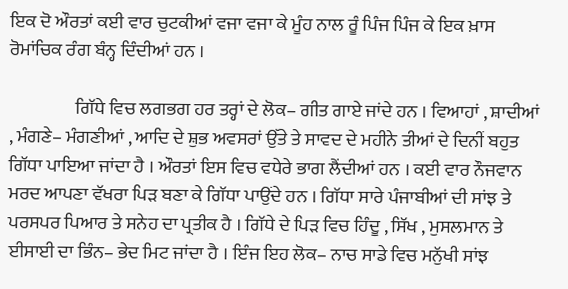ਇਕ ਦੋ ਔਰਤਾਂ ਕਈ ਵਾਰ ਚੁਟਕੀਆਂ ਵਜਾ ਵਜਾ ਕੇ ਮੂੰਹ ਨਾਲ ਰੂੰ ਪਿੰਜ ਪਿੰਜ ਕੇ ਇਕ ਖ਼ਾਸ ਰੋਮਾਂਚਿਕ ਰੰਗ ਬੰਨ੍ਹ ਦਿੰਦੀਆਂ ਹਨ ।

                  ਗਿੱਧੇ ਵਿਚ ਲਗਭਗ ਹਰ ਤਰ੍ਹਾਂ ਦੇ ਲੋਕ– ਗੀਤ ਗਾਏ ਜਾਂਦੇ ਹਨ । ਵਿਆਹਾਂ , ਸ਼ਾਦੀਆਂ , ਮੰਗਣੇ– ਮੰਗਣੀਆਂ , ਆਦਿ ਦੇ ਸ਼ੁਭ ਅਵਸਰਾਂ ਉੱਤੇ ਤੇ ਸਾਵਦ ਦੇ ਮਹੀਨੇ ਤੀਆਂ ਦੇ ਦਿਨੀਂ ਬਹੁਤ ਗਿੱਧਾ ਪਾਇਆ ਜਾਂਦਾ ਹੈ । ਔਰਤਾਂ ਇਸ ਵਿਚ ਵਧੇਰੇ ਭਾਗ ਲੈਂਦੀਆਂ ਹਨ । ਕਈ ਵਾਰ ਨੌਜਵਾਨ ਮਰਦ ਆਪਣਾ ਵੱਖਰਾ ਪਿੜ ਬਣਾ ਕੇ ਗਿੱਧਾ ਪਾਉਂਦੇ ਹਨ । ਗਿੱਧਾ ਸਾਰੇ ਪੰਜਾਬੀਆਂ ਦੀ ਸਾਂਝ ਤੇ ਪਰਸਪਰ ਪਿਆਰ ਤੇ ਸਨੇਹ ਦਾ ਪ੍ਰਤੀਕ ਹੈ । ਗਿੱਧੇ ਦੇ ਪਿੜ ਵਿਚ ਹਿੰਦੂ , ਸਿੱਖ , ਮੁਸਲਮਾਨ ਤੇ ਈਸਾਈ ਦਾ ਭਿੰਨ– ਭੇਦ ਮਿਟ ਜਾਂਦਾ ਹੈ । ਇੰਜ ਇਹ ਲੋਕ– ਨਾਚ ਸਾਡੇ ਵਿਚ ਮਨੁੱਖੀ ਸਾਂਝ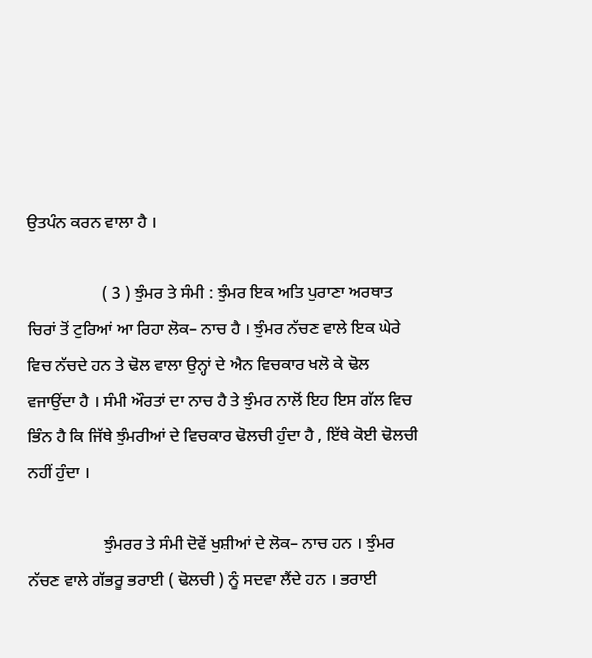ਉਤਪੰਨ ਕਰਨ ਵਾਲਾ ਹੈ ।

                  ( 3 ) ਝੁੰਮਰ ਤੇ ਸੰਮੀ : ਝੁੰਮਰ ਇਕ ਅਤਿ ਪੁਰਾਣਾ ਅਰਥਾਤ ਚਿਰਾਂ ਤੋਂ ਟੁਰਿਆਂ ਆ ਰਿਹਾ ਲੋਕ– ਨਾਚ ਹੈ । ਝੁੰਮਰ ਨੱਚਣ ਵਾਲੇ ਇਕ ਘੇਰੇ ਵਿਚ ਨੱਚਦੇ ਹਨ ਤੇ ਢੋਲ ਵਾਲਾ ਉਨ੍ਹਾਂ ਦੇ ਐਨ ਵਿਚਕਾਰ ਖਲੋ ਕੇ ਢੋਲ ਵਜਾਉਂਦਾ ਹੈ । ਸੰਮੀ ਔਰਤਾਂ ਦਾ ਨਾਚ ਹੈ ਤੇ ਝੁੰਮਰ ਨਾਲੋਂ ਇਹ ਇਸ ਗੱਲ ਵਿਚ ਭਿੰਨ ਹੈ ਕਿ ਜਿੱਥੇ ਝੁੰਮਰੀਆਂ ਦੇ ਵਿਚਕਾਰ ਢੋਲਚੀ ਹੁੰਦਾ ਹੈ , ਇੱਥੇ ਕੋਈ ਢੋਲਚੀ ਨਹੀਂ ਹੁੰਦਾ ।

                  ਝੁੰਮਰਰ ਤੇ ਸੰਮੀ ਦੋਵੇਂ ਖੁਸ਼ੀਆਂ ਦੇ ਲੋਕ– ਨਾਚ ਹਨ । ਝੁੰਮਰ ਨੱਚਣ ਵਾਲੇ ਗੱਭਰੂ ਭਰਾਈ ( ਢੋਲਚੀ ) ਨੂੰ ਸਦਵਾ ਲੈਂਦੇ ਹਨ । ਭਰਾਈ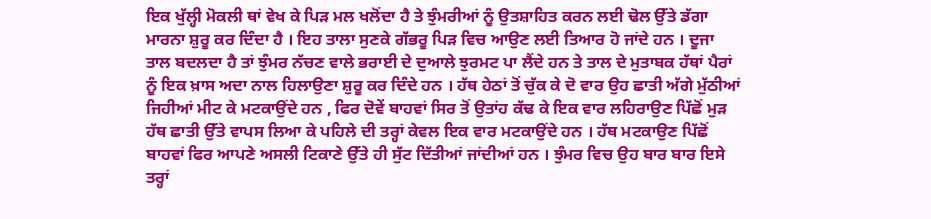ਇਕ ਖੁੱਲ੍ਹੀ ਮੋਕਲੀ ਥਾਂ ਵੇਖ ਕੇ ਪਿੜ ਮਲ ਖਲੋਂਦਾ ਹੈ ਤੇ ਝੁੰਮਰੀਆਂ ਨੂੰ ਉਤਸ਼ਾਹਿਤ ਕਰਨ ਲਈ ਢੋਲ ਉੱਤੇ ਡੱਗਾ ਮਾਰਨਾ ਸ਼ੁਰੂ ਕਰ ਦਿੰਦਾ ਹੈ । ਇਹ ਤਾਲਾ ਸੁਣਕੇ ਗੱਭਰੂ ਪਿੜ ਵਿਚ ਆਉਣ ਲਈ ਤਿਆਰ ਹੋ ਜਾਂਦੇ ਹਨ । ਦੂਜਾ ਤਾਲ ਬਦਲਦਾ ਹੈ ਤਾਂ ਝੁੰਮਰ ਨੱਚਣ ਵਾਲੇ ਭਰਾਈ ਦੇ ਦੁਆਲੇ ਝੁਰਮਟ ਪਾ ਲੈਂਦੇ ਹਨ ਤੇ ਤਾਲ ਦੇ ਮੁਤਾਬਕ ਹੱਥਾਂ ਪੈਰਾਂ ਨੂੰ ਇਕ ਖ਼ਾਸ ਅਦਾ ਨਾਲ ਹਿਲਾਉਣਾ ਸ਼ੁਰੂ ਕਰ ਦਿੰਦੇ ਹਨ । ਹੱਥ ਹੇਠਾਂ ਤੋਂ ਚੁੱਕ ਕੇ ਦੋ ਵਾਰ ਉਹ ਛਾਤੀ ਅੱਗੇ ਮੁੱਠੀਆਂ ਜਿਹੀਆਂ ਮੀਟ ਕੇ ਮਟਕਾਉਂਦੇ ਹਨ , ਫਿਰ ਦੋਵੇਂ ਬਾਹਵਾਂ ਸਿਰ ਤੋਂ ਉਤਾਂਹ ਕੱਢ ਕੇ ਇਕ ਵਾਰ ਲਹਿਰਾਉਣ ਪਿੱਛੋਂ ਮੁੜ ਹੱਥ ਛਾਤੀ ਉੱਤੇ ਵਾਪਸ ਲਿਆ ਕੇ ਪਹਿਲੇ ਦੀ ਤਰ੍ਹਾਂ ਕੇਵਲ ਇਕ ਵਾਰ ਮਟਕਾਉਂਦੇ ਹਨ । ਹੱਥ ਮਟਕਾਉਣ ਪਿੱਛੋਂ ਬਾਹਵਾਂ ਫਿਰ ਆਪਣੇ ਅਸਲੀ ਟਿਕਾਣੇ ਉੱਤੇ ਹੀ ਸੁੱਟ ਦਿੱਤੀਆਂ ਜਾਂਦੀਆਂ ਹਨ । ਝੁੰਮਰ ਵਿਚ ਉਹ ਬਾਰ ਬਾਰ ਇਸੇ ਤਰ੍ਹਾਂ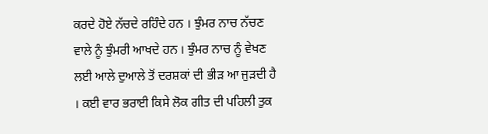ਕਰਦੇ ਹੋਏ ਨੱਚਦੇ ਰਹਿੰਦੇ ਹਨ । ਝੁੰਮਰ ਨਾਚ ਨੱਚਣ ਵਾਲੇ ਨੂੰ ਝੁੰਮਰੀ ਆਖਦੇ ਹਨ । ਝੁੰਮਰ ਨਾਚ ਨੂੰ ਵੇਖਣ ਲਈ ਆਲੇ ਦੁਆਲੇ ਤੋਂ ਦਰਸ਼ਕਾਂ ਦੀ ਭੀੜ ਆ ਜੁੜਦੀ ਹੈ । ਕਈ ਵਾਰ ਭਰਾਈ ਕਿਸੇ ਲੋਕ ਗੀਤ ਦੀ ਪਹਿਲੀ ਤੁਕ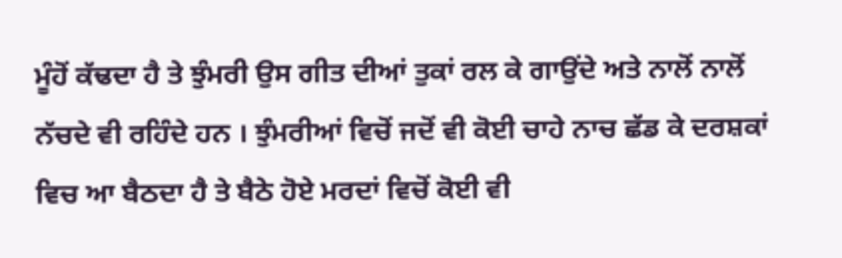ਮੂੰਹੋਂ ਕੱਢਦਾ ਹੈ ਤੇ ਝੁੰਮਰੀ ਉਸ ਗੀਤ ਦੀਆਂ ਤੁਕਾਂ ਰਲ ਕੇ ਗਾਉਂਦੇ ਅਤੇ ਨਾਲੋਂ ਨਾਲੋਂ ਨੱਚਦੇ ਵੀ ਰਹਿੰਦੇ ਹਨ । ਝੁੰਮਰੀਆਂ ਵਿਚੋਂ ਜਦੋਂ ਵੀ ਕੋਈ ਚਾਹੇ ਨਾਚ ਛੱਡ ਕੇ ਦਰਸ਼ਕਾਂ ਵਿਚ ਆ ਬੈਠਦਾ ਹੈ ਤੇ ਬੈਠੇ ਹੋਏ ਮਰਦਾਂ ਵਿਚੋਂ ਕੋਈ ਵੀ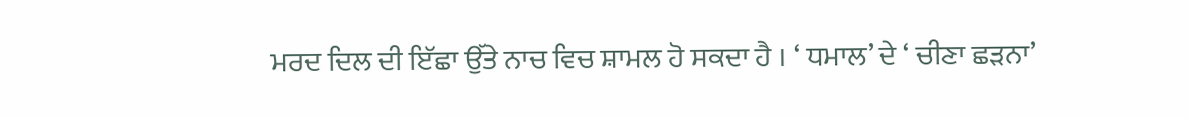ਮਰਦ ਦਿਲ ਦੀ ਇੱਛਾ ਉੱਤੇ ਨਾਚ ਵਿਚ ਸ਼ਾਮਲ ਹੋ ਸਕਦਾ ਹੈ । ‘ ਧਮਾਲ’ ਦੇ ‘ ਚੀਣਾ ਛੜਨਾ’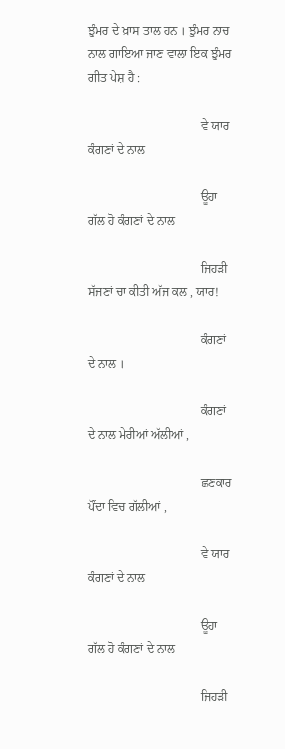ਝੁੰਮਰ ਦੇ ਖ਼ਾਸ ਤਾਲ ਹਨ । ਝੁੰਮਰ ਨਾਚ ਨਾਲ ਗਾਇਆ ਜਾਣ ਵਾਲਾ ਇਕ ਝੁੰਮਰ ਗੀਤ ਪੇਸ਼ ਹੈ :

                                    ਵੇ ਯਾਰ ਕੰਗਣਾਂ ਦੇ ਨਾਲ

                                    ਊਹਾ ਗੱਲ ਹੋ ਕੰਗਣਾਂ ਦੇ ਨਾਲ

                                    ਜਿਹੜੀ ਸੱਜਣਾਂ ਚਾ ਕੀਤੀ ਅੱਜ ਕਲ , ਯਾਰ!

                                    ਕੰਗਣਾਂ ਦੇ ਨਾਲ ।

                                    ਕੰਗਣਾਂ ਦੇ ਨਾਲ ਮੇਰੀਆਂ ਅੱਲੀਆਂ ,

                                    ਛਣਕਾਰ ਪੌਂਦਾ ਵਿਚ ਗੱਲੀਆਂ ,

                                    ਵੇ ਯਾਰ ਕੰਗਣਾਂ ਦੇ ਨਾਲ

                                    ਊਹਾ ਗੱਲ ਹੋ ਕੰਗਣਾਂ ਦੇ ਨਾਲ

                                    ਜਿਹੜੀ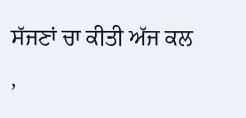ਸੱਜਣਾਂ ਚਾ ਕੀਤੀ ਅੱਜ ਕਲ ,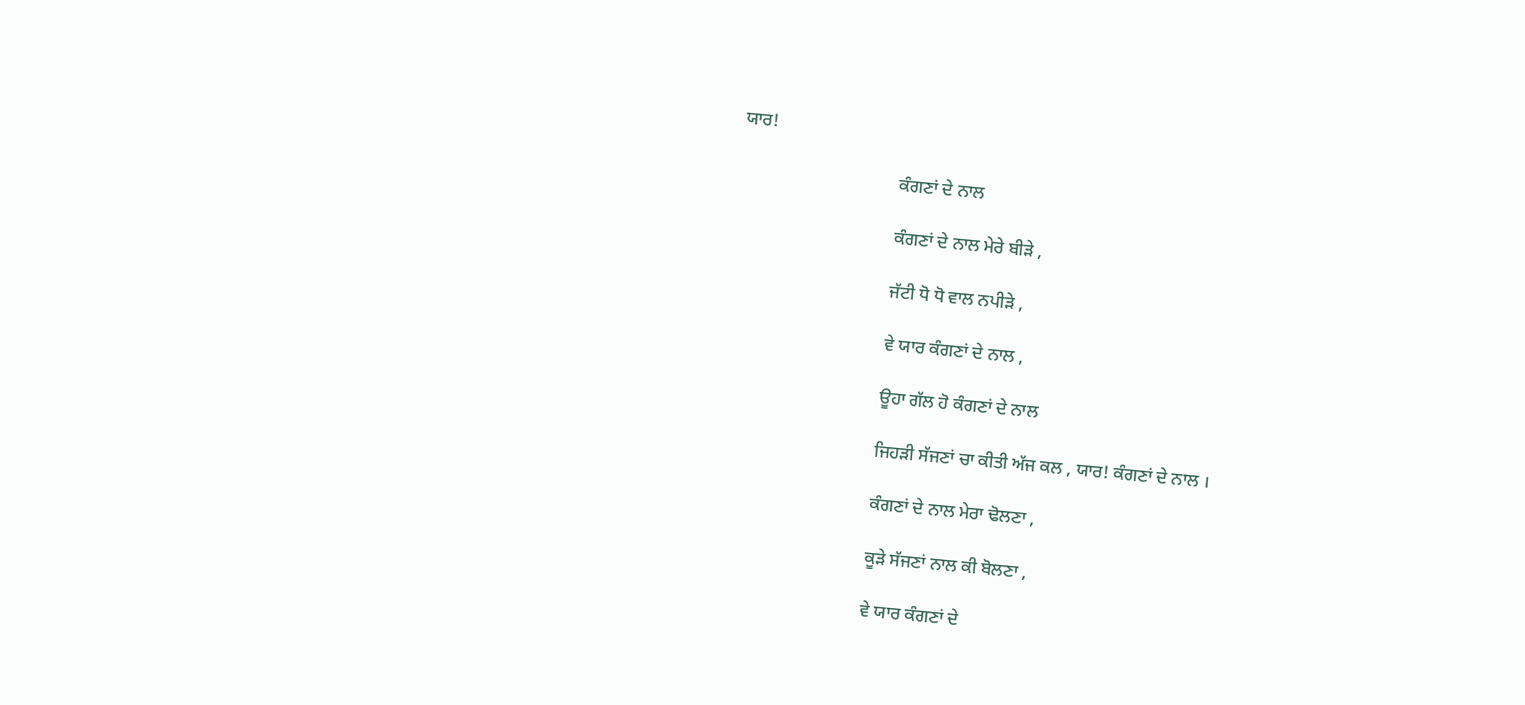ਯਾਰ!

                                    ਕੰਗਣਾਂ ਦੇ ਨਾਲ

                                    ਕੰਗਣਾਂ ਦੇ ਨਾਲ ਮੇਰੇ ਬੀੜੇ ,

                                    ਜੱਟੀ ਧੋ ਧੋ ਵਾਲ ਨਪੀੜੇ ,

                                    ਵੇ ਯਾਰ ਕੰਗਣਾਂ ਦੇ ਨਾਲ ,

                                    ਊਹਾ ਗੱਲ ਹੋ ਕੰਗਣਾਂ ਦੇ ਨਾਲ

                                    ਜਿਹੜੀ ਸੱਜਣਾਂ ਚਾ ਕੀਤੀ ਅੱਜ ਕਲ , ਯਾਰ! ਕੰਗਣਾਂ ਦੇ ਨਾਲ ।

                                    ਕੰਗਣਾਂ ਦੇ ਨਾਲ ਮੇਰਾ ਢੋਲਣਾ ,

                                    ਕੂੜੇ ਸੱਜਣਾਂ ਨਾਲ ਕੀ ਬੋਲਣਾ ,

                                    ਵੇ ਯਾਰ ਕੰਗਣਾਂ ਦੇ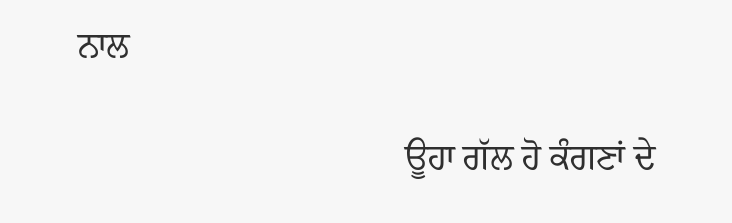ਨਾਲ

                                    ਊਹਾ ਗੱਲ ਹੋ ਕੰਗਣਾਂ ਦੇ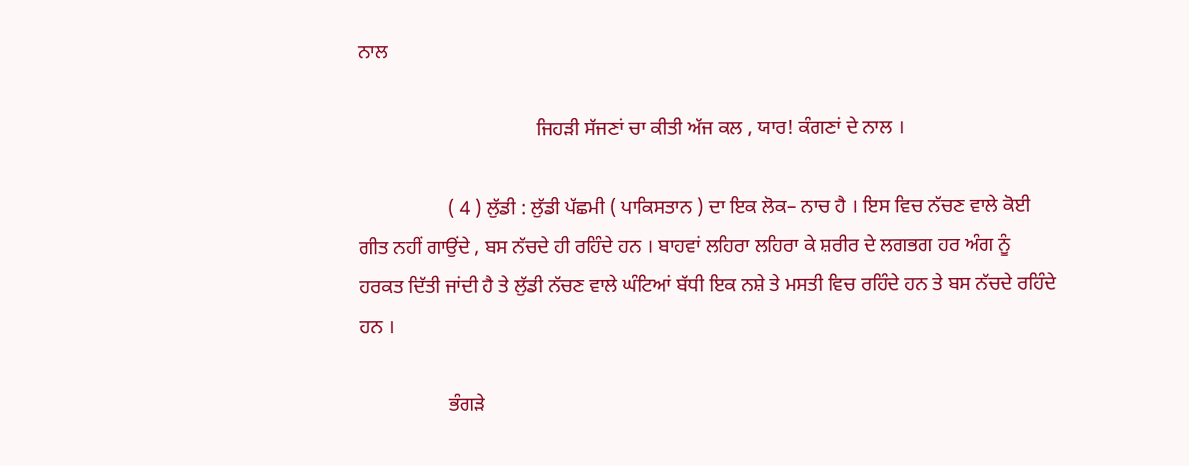ਨਾਲ

                                    ਜਿਹੜੀ ਸੱਜਣਾਂ ਚਾ ਕੀਤੀ ਅੱਜ ਕਲ , ਯਾਰ! ਕੰਗਣਾਂ ਦੇ ਨਾਲ ।

                  ( 4 ) ਲੁੱਡੀ : ਲੁੱਡੀ ਪੱਛਮੀ ( ਪਾਕਿਸਤਾਨ ) ਦਾ ਇਕ ਲੋਕ– ਨਾਚ ਹੈ । ਇਸ ਵਿਚ ਨੱਚਣ ਵਾਲੇ ਕੋਈ ਗੀਤ ਨਹੀਂ ਗਾਉਂਦੇ , ਬਸ ਨੱਚਦੇ ਹੀ ਰਹਿੰਦੇ ਹਨ । ਬਾਹਵਾਂ ਲਹਿਰਾ ਲਹਿਰਾ ਕੇ ਸ਼ਰੀਰ ਦੇ ਲਗਭਗ ਹਰ ਅੰਗ ਨੂੰ ਹਰਕਤ ਦਿੱਤੀ ਜਾਂਦੀ ਹੈ ਤੇ ਲੁੱਡੀ ਨੱਚਣ ਵਾਲੇ ਘੰਟਿਆਂ ਬੱਧੀ ਇਕ ਨਸ਼ੇ ਤੇ ਮਸਤੀ ਵਿਚ ਰਹਿੰਦੇ ਹਨ ਤੇ ਬਸ ਨੱਚਦੇ ਰਹਿੰਦੇ ਹਨ ।

                  ਭੰਗੜੇ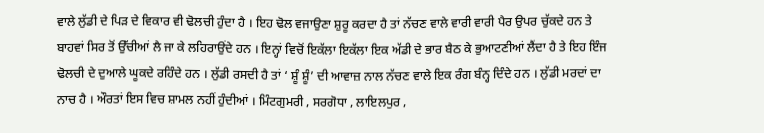ਵਾਲੇ ਲੁੱਡੀ ਦੇ ਪਿੜ ਦੇ ਵਿਕਾਰ ਵੀ ਢੋਲਚੀ ਹੁੰਦਾ ਹੈ । ਇਹ ਢੋਲ ਵਜਾਉਣਾ ਸ਼ੁਰੂ ਕਰਦਾ ਹੈ ਤਾਂ ਨੱਚਣ ਵਾਲੇ ਵਾਰੀ ਵਾਰੀ ਪੈਰ ਉਪਰ ਚੁੱਕਦੇ ਹਨ ਤੇ ਬਾਹਵਾਂ ਸਿਰ ਤੋਂ ਉੱਚੀਆਂ ਲੈ ਜਾ ਕੇ ਲਹਿਰਾਉਂਦੇ ਹਨ । ਇਨ੍ਹਾਂ ਵਿਚੋਂ ਇਕੱਲਾ ਇਕੱਲਾ ਇਕ ਅੱਡੀ ਦੇ ਭਾਰ ਬੈਠ ਕੇ ਭੁਆਟਣੀਆਂ ਲੈਂਦਾ ਹੈ ਤੇ ਇਹ ਇੰਜ ਢੋਲਚੀ ਦੇ ਦੁਆਲੇ ਘੂਕਦੇ ਰਹਿੰਦੇ ਹਨ । ਲੁੱਡੀ ਰਸਦੀ ਹੈ ਤਾਂ ‘ ਸ਼ੂੰ ਸ਼ੂੰ’ ਦੀ ਆਵਾਜ਼ ਨਾਲ ਨੱਚਣ ਵਾਲੇ ਇਕ ਰੰਗ ਬੰਨ੍ਹ ਦਿੰਦੇ ਹਨ । ਲੁੱਡੀ ਮਰਦਾਂ ਦਾ ਨਾਚ ਹੈ । ਔਰਤਾਂ ਇਸ ਵਿਚ ਸ਼ਾਮਲ ਨਹੀਂ ਹੁੰਦੀਆਂ । ਮਿੰਟਗੁਮਰੀ , ਸਰਗੋਧਾ , ਲਾਇਲਪੁਰ ,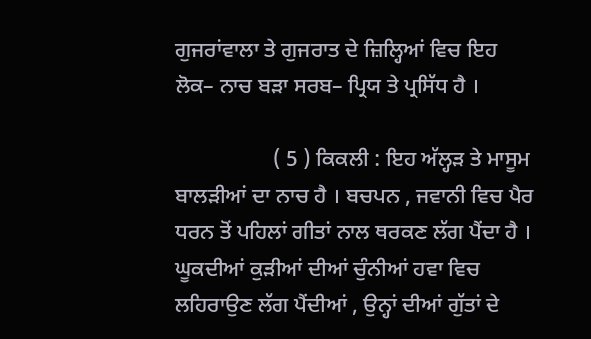ਗੁਜਰਾਂਵਾਲਾ ਤੇ ਗੁਜਰਾਤ ਦੇ ਜ਼ਿਲ੍ਹਿਆਂ ਵਿਚ ਇਹ ਲੋਕ– ਨਾਚ ਬੜਾ ਸਰਬ– ਪ੍ਰਿਯ ਤੇ ਪ੍ਰਸਿੱਧ ਹੈ ।

                  ( 5 ) ਕਿਕਲੀ : ਇਹ ਅੱਲ੍ਹੜ ਤੇ ਮਾਸੂਮ ਬਾਲੜੀਆਂ ਦਾ ਨਾਚ ਹੈ । ਬਚਪਨ , ਜਵਾਨੀ ਵਿਚ ਪੈਰ ਧਰਨ ਤੋਂ ਪਹਿਲਾਂ ਗੀਤਾਂ ਨਾਲ ਥਰਕਣ ਲੱਗ ਪੈਂਦਾ ਹੈ । ਘੂਕਦੀਆਂ ਕੁੜੀਆਂ ਦੀਆਂ ਚੁੰਨੀਆਂ ਹਵਾ ਵਿਚ ਲਹਿਰਾਉਣ ਲੱਗ ਪੈਂਦੀਆਂ , ਉਨ੍ਹਾਂ ਦੀਆਂ ਗੁੱਤਾਂ ਦੇ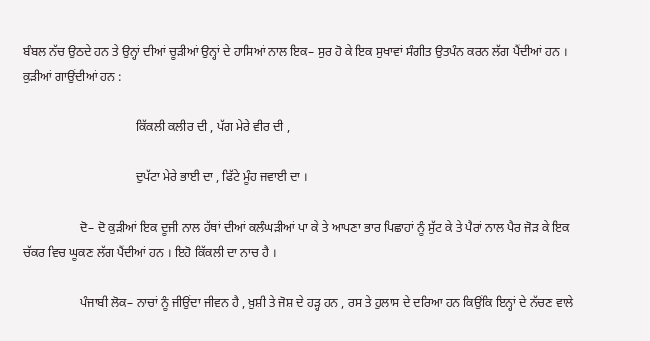ਬੰਬਲ ਨੱਚ ਉਠਦੇ ਹਨ ਤੇ ਉਨ੍ਹਾਂ ਦੀਆਂ ਚੂੜੀਆਂ ਉਨ੍ਹਾਂ ਦੇ ਹਾਸਿਆਂ ਨਾਲ ਇਕ– ਸੁਰ ਹੋ ਕੇ ਇਕ ਸੁਖਾਵਾਂ ਸੰਗੀਤ ਉਤਪੰਨ ਕਰਨ ਲੱਗ ਪੈਂਦੀਆਂ ਹਨ । ਕੁੜੀਆਂ ਗਾਉਂਦੀਆਂ ਹਨ :

                                    ਕਿੱਕਲੀ ਕਲੀਰ ਦੀ , ਪੱਗ ਮੇਰੇ ਵੀਰ ਦੀ ,

                                    ਦੁਪੱਟਾ ਮੇਰੇ ਭਾਈ ਦਾ , ਫਿੱਟੇ ਮੂੰਹ ਜਵਾਈ ਦਾ ।

                  ਦੋ– ਦੋ ਕੁੜੀਆਂ ਇਕ ਦੂਜੀ ਨਾਲ ਹੱਥਾਂ ਦੀਆਂ ਕਲੰਘੜੀਆਂ ਪਾ ਕੇ ਤੇ ਆਪਣਾ ਭਾਰ ਪਿਛਾਹਾਂ ਨੂੰ ਸੁੱਟ ਕੇ ਤੇ ਪੈਰਾਂ ਨਾਲ ਪੈਰ ਜੋੜ ਕੇ ਇਕ ਚੱਕਰ ਵਿਚ ਘੂਕਣ ਲੱਗ ਪੈਂਦੀਆਂ ਹਨ । ਇਹੋ ਕਿੱਕਲੀ ਦਾ ਨਾਚ ਹੈ ।

                  ਪੰਜਾਬੀ ਲੋਕ– ਨਾਚਾਂ ਨੂੰ ਜੀਉਂਦਾ ਜੀਵਨ ਹੈ , ਖ਼ੁਸ਼ੀ ਤੇ ਜੋਸ਼ ਦੇ ਹੜ੍ਹ ਹਨ , ਰਸ ਤੇ ਹੁਲਾਸ ਦੇ ਦਰਿਆ ਹਨ ਕਿਉਂਕਿ ਇਨ੍ਹਾਂ ਦੇ ਨੱਚਣ ਵਾਲੇ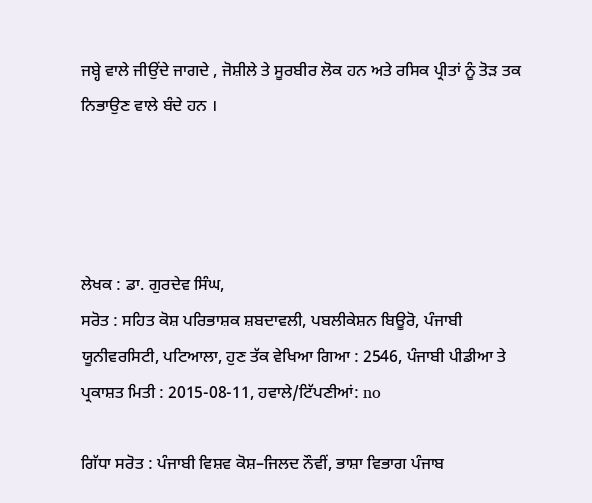ਜਬ੍ਹੇ ਵਾਲੇ ਜੀਉਂਦੇ ਜਾਗਦੇ , ਜੋਸ਼ੀਲੇ ਤੇ ਸੂਰਬੀਰ ਲੋਕ ਹਨ ਅਤੇ ਰਸਿਕ ਪ੍ਰੀਤਾਂ ਨੂੰ ਤੋੜ ਤਕ ਨਿਭਾਉਣ ਵਾਲੇ ਬੰਦੇ ਹਨ ।




ਲੇਖਕ : ਡਾ. ਗੁਰਦੇਵ ਸਿੰਘ,
ਸਰੋਤ : ਸਹਿਤ ਕੋਸ਼ ਪਰਿਭਾਸ਼ਕ ਸ਼ਬਦਾਵਲੀ, ਪਬਲੀਕੇਸ਼ਨ ਬਿਊਰੋ, ਪੰਜਾਬੀ ਯੂਨੀਵਰਸਿਟੀ, ਪਟਿਆਲਾ, ਹੁਣ ਤੱਕ ਵੇਖਿਆ ਗਿਆ : 2546, ਪੰਜਾਬੀ ਪੀਡੀਆ ਤੇ ਪ੍ਰਕਾਸ਼ਤ ਮਿਤੀ : 2015-08-11, ਹਵਾਲੇ/ਟਿੱਪਣੀਆਂ: no

ਗਿੱਧਾ ਸਰੋਤ : ਪੰਜਾਬੀ ਵਿਸ਼ਵ ਕੋਸ਼–ਜਿਲਦ ਨੌਵੀਂ, ਭਾਸ਼ਾ ਵਿਭਾਗ ਪੰਜਾਬ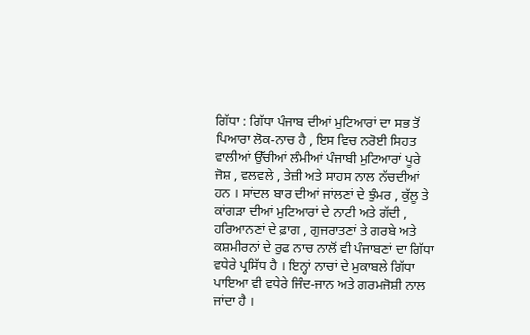ਗਿੱਧਾ : ਗਿੱਧਾ ਪੰਜਾਬ ਦੀਆਂ ਮੁਟਿਆਰਾਂ ਦਾ ਸਭ ਤੋਂ ਪਿਆਰਾ ਲੋਕ-ਨਾਚ ਹੈ , ਇਸ ਵਿਚ ਨਰੋਈ ਸਿਹਤ ਵਾਲੀਆਂ ਉੱਚੀਆਂ ਲੰਮੀਆਂ ਪੰਜਾਬੀ ਮੁਟਿਆਰਾਂ ਪੂਰੇ ਜੋਸ਼ , ਵਲਵਲੇ , ਤੇਜ਼ੀ ਅਤੇ ਸਾਹਸ ਨਾਲ ਨੱਚਦੀਆਂ ਹਨ । ਸਾਂਦਲ ਬਾਰ ਦੀਆਂ ਜਾਂਲਣਾਂ ਦੇ ਝੁੰਮਰ , ਕੁੱਲੂ ਤੇ ਕਾਂਗੜਾ ਦੀਆਂ ਮੁਟਿਆਰਾਂ ਦੇ ਨਾਟੀ ਅਤੇ ਗੱਦੀ , ਹਰਿਆਨਣਾਂ ਦੇ ਫ਼ਾਗ , ਗੁਜਰਾਤਣਾਂ ਤੇ ਗਰਬੇ ਅਤੇ ਕਸ਼ਮੀਰਨਾਂ ਦੇ ਰੁਫ ਨਾਚ ਨਾਲੋਂ ਵੀ ਪੰਜਾਬਣਾਂ ਦਾ ਗਿੱਧਾ ਵਧੇਰੇ ਪ੍ਰਸਿੱਧ ਹੈ । ਇਨ੍ਹਾਂ ਨਾਚਾਂ ਦੇ ਮੁਕਾਬਲੇ ਗਿੱਧਾ ਪਾਇਆ ਵੀ ਵਧੇਰੇ ਜਿੰਦ-ਜਾਨ ਅਤੇ ਗਰਮਜੋਸ਼ੀ ਨਾਲ ਜਾਂਦਾ ਹੈ ।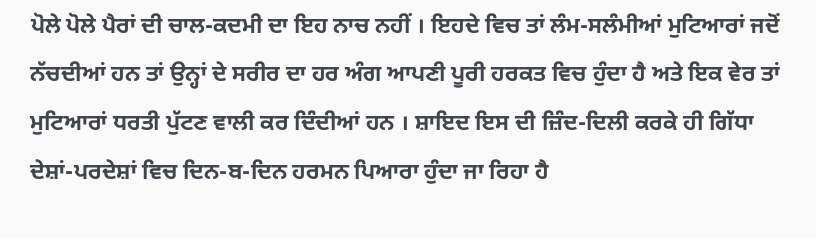ਪੋਲੇ ਪੋਲੇ ਪੈਰਾਂ ਦੀ ਚਾਲ-ਕਦਮੀ ਦਾ ਇਹ ਨਾਚ ਨਹੀਂ । ਇਹਦੇ ਵਿਚ ਤਾਂ ਲੰਮ-ਸਲੰਮੀਆਂ ਮੁਟਿਆਰਾਂ ਜਦੋਂ ਨੱਚਦੀਆਂ ਹਨ ਤਾਂ ਉਨ੍ਹਾਂ ਦੇ ਸਰੀਰ ਦਾ ਹਰ ਅੰਗ ਆਪਣੀ ਪੂਰੀ ਹਰਕਤ ਵਿਚ ਹੁੰਦਾ ਹੈ ਅਤੇ ਇਕ ਵੇਰ ਤਾਂ ਮੁਟਿਆਰਾਂ ਧਰਤੀ ਪੁੱਟਣ ਵਾਲੀ ਕਰ ਦਿੰਦੀਆਂ ਹਨ । ਸ਼ਾਇਦ ਇਸ ਦੀ ਜ਼ਿੰਦ-ਦਿਲੀ ਕਰਕੇ ਹੀ ਗਿੱਧਾ ਦੇਸ਼ਾਂ-ਪਰਦੇਸ਼ਾਂ ਵਿਚ ਦਿਨ-ਬ-ਦਿਨ ਹਰਮਨ ਪਿਆਰਾ ਹੁੰਦਾ ਜਾ ਰਿਹਾ ਹੈ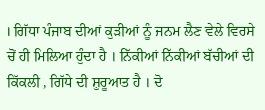। ਗਿੱਧਾ ਪੰਜਾਬ ਦੀਆਂ ਕੁੜੀਆਂ ਨੂੰ ਜਨਮ ਲੈਣ ਵੇਲੇ ਵਿਰਸੇ ਚੋਂ ਹੀ ਮਿਲਿਆ ਹੁੰਦਾ ਹੈ । ਨਿੱਕੀਆਂ ਨਿੱਕੀਆਂ ਬੱਚੀਆਂ ਦੀ ਕਿੱਕਲੀ , ਗਿੱਧੇ ਦੀ ਸ਼ੁਰੂਆਤ ਹੈ । ਦੋ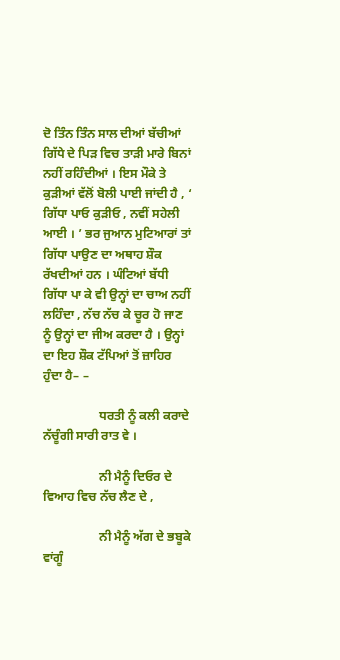ਦੋ ਤਿੰਨ ਤਿੰਨ ਸਾਲ ਦੀਆਂ ਬੱਚੀਆਂ ਗਿੱਧੇ ਦੇ ਪਿੜ ਵਿਚ ਤਾੜੀ ਮਾਰੇ ਬਿਨਾਂ ਨਹੀਂ ਰਹਿੰਦੀਆਂ । ਇਸ ਮੌਕੇ ਤੇ ਕੁੜੀਆਂ ਵੱਲੋਂ ਬੋਲੀ ਪਾਈ ਜਾਂਦੀ ਹੈ , ‘ ਗਿੱਧਾ ਪਾਓ ਕੁੜੀਓ , ਨਵੀਂ ਸਹੇਲੀ ਆਈ । ’ ਭਰ ਜੁਆਨ ਮੁਟਿਆਰਾਂ ਤਾਂ ਗਿੱਧਾ ਪਾਉਣ ਦਾ ਅਥਾਹ ਸ਼ੌਕ ਰੱਖਦੀਆਂ ਹਨ । ਘੰਟਿਆਂ ਬੱਧੀ ਗਿੱਧਾ ਪਾ ਕੇ ਵੀ ਉਨ੍ਹਾਂ ਦਾ ਚਾਅ ਨਹੀਂ ਲਹਿੰਦਾ , ਨੱਚ ਨੱਚ ਕੇ ਚੂਰ ਹੋ ਜਾਣ ਨੂੰ ਉਨ੍ਹਾਂ ਦਾ ਜੀਅ ਕਰਦਾ ਹੈ । ਉਨ੍ਹਾਂ ਦਾ ਇਹ ਸ਼ੌਕ ਟੱਪਿਆਂ ਤੋਂ ਜ਼ਾਹਿਰ ਹੁੰਦਾ ਹੈ– –

                  ਧਰਤੀ ਨੂੰ ਕਲੀ ਕਰਾਦੇ ਨੱਚੂੰਗੀ ਸਾਰੀ ਰਾਤ ਵੇ ।

                  ਨੀ ਮੈਨੂੰ ਦਿਓਰ ਦੇ ਵਿਆਹ ਵਿਚ ਨੱਚ ਲੈਣ ਦੇ ,

                  ਨੀ ਮੈਨੂੰ ਅੱਗ ਦੇ ਭਬੂਕੇ ਵਾਂਗੂੰ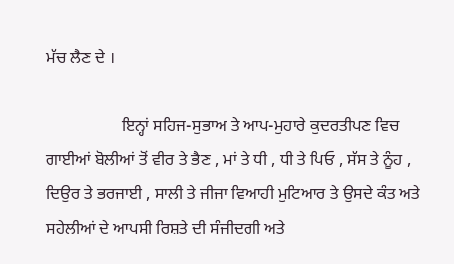ਮੱਚ ਲੈਣ ਦੇ ।

                  ਇਨ੍ਹਾਂ ਸਹਿਜ-ਸੁਭਾਅ ਤੇ ਆਪ-ਮੁਹਾਰੇ ਕੁਦਰਤੀਪਣ ਵਿਚ ਗਾਈਆਂ ਬੋਲੀਆਂ ਤੋਂ ਵੀਰ ਤੇ ਭੈਣ , ਮਾਂ ਤੇ ਧੀ , ਧੀ ਤੇ ਪਿਓ , ਸੱਸ ਤੇ ਨੂੰਹ , ਦਿਉਰ ਤੇ ਭਰਜਾਈ , ਸਾਲੀ ਤੇ ਜੀਜਾ ਵਿਆਹੀ ਮੁਟਿਆਰ ਤੇ ਉਸਦੇ ਕੰਤ ਅਤੇ ਸਹੇਲੀਆਂ ਦੇ ਆਪਸੀ ਰਿਸ਼ਤੇ ਦੀ ਸੰਜੀਦਗੀ ਅਤੇ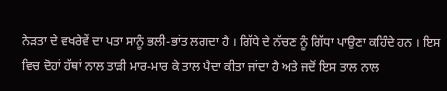ਨੇੜਤਾ ਦੇ ਵਖਰੇਵੇਂ ਦਾ ਪਤਾ ਸਾਨੂੰ ਭਲੀ-ਭਾਂਤ ਲਗਦਾ ਹੈ । ਗਿੱਧੇ ਦੇ ਨੱਚਣ ਨੂੰ ਗਿੱਧਾ ਪਾਉਣਾ ਕਹਿੰਦੇ ਹਨ । ਇਸ ਵਿਚ ਦੋਹਾਂ ਹੱਥਾਂ ਨਾਲ ਤਾੜੀ ਮਾਰ-ਮਾਰ ਕੇ ਤਾਲ ਪੈਦਾ ਕੀਤਾ ਜਾਂਦਾ ਹੈ ਅਤੇ ਜਦੋਂ ਇਸ ਤਾਲ ਨਾਲ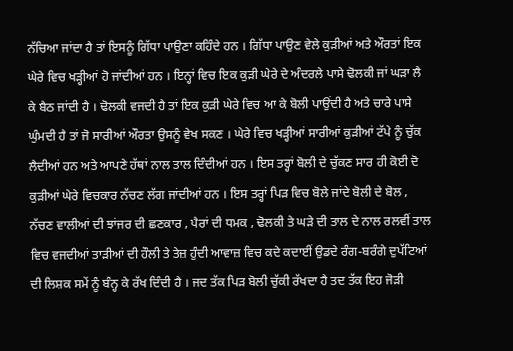ਨੱਚਿਆ ਜਾਂਦਾ ਹੈ ਤਾਂ ਇਸਨੂੰ ਗਿੱਧਾ ਪਾਉਣਾ ਕਹਿੰਦੇ ਹਨ । ਗਿੱਧਾ ਪਾਉਣ ਵੇਲੇ ਕੁੜੀਆਂ ਅਤੇ ਔਰਤਾਂ ਇਕ ਘੇਰੇ ਵਿਚ ਖੜ੍ਹੀਆਂ ਹੋ ਜਾਂਦੀਆਂ ਹਨ । ਇਨ੍ਹਾਂ ਵਿਚ ਇਕ ਕੁੜੀ ਘੇਰੇ ਦੇ ਅੰਦਰਲੇ ਪਾਸੇ ਢੋਲਕੀ ਜਾਂ ਘੜਾ ਲੈ ਕੇ ਬੈਠ ਜਾਂਦੀ ਹੈ । ਢੋਲਕੀ ਵਜਦੀ ਹੈ ਤਾਂ ਇਕ ਕੁੜੀ ਘੇਰੇ ਵਿਚ ਆ ਕੇ ਬੋਲੀ ਪਾਉਂਦੀ ਹੈ ਅਤੇ ਚਾਰੇ ਪਾਸੇ ਘੁੰਮਦੀ ਹੈ ਤਾਂ ਜੋ ਸਾਰੀਆਂ ਔਰਤਾ ਉਸਨੂੰ ਵੇਖ ਸਕਣ । ਘੇਰੇ ਵਿਚ ਖੜ੍ਹੀਆਂ ਸਾਰੀਆਂ ਕੁੜੀਆਂ ਟੱਪੇ ਨੂੰ ਚੁੱਕ ਲੈਦੀਆਂ ਹਨ ਅਤੇ ਆਪਣੇ ਹੱਥਾਂ ਨਾਲ ਤਾਲ ਦਿੰਦੀਆਂ ਹਨ । ਇਸ ਤਰ੍ਹਾਂ ਬੋਲੀ ਦੇ ਚੁੱਕਣ ਸਾਰ ਹੀ ਕੋਈ ਦੋ ਕੁੜੀਆਂ ਘੇਰੇ ਵਿਚਕਾਰ ਨੱਚਣ ਲੱਗ ਜਾਂਦੀਆਂ ਹਨ । ਇਸ ਤਰ੍ਹਾਂ ਪਿੜ ਵਿਚ ਬੋਲੇ ਜਾਂਦੇ ਬੋਲੀ ਦੇ ਬੋਲ , ਨੱਚਣ ਵਾਲੀਆਂ ਦੀ ਝਾਂਜਰ ਦੀ ਛਣਕਾਰ , ਪੈਰਾਂ ਦੀ ਧਮਕ , ਢੋਲਕੀ ਤੇ ਘੜੇ ਦੀ ਤਾਲ ਦੇ ਨਾਲ ਰਲਵੀਂ ਤਾਲ ਵਿਚ ਵਜਦੀਆਂ ਤਾੜੀਆਂ ਦੀ ਹੌਲੀ ਤੇ ਤੇਜ਼ ਹੁੰਦੀ ਆਵਾਜ਼ ਵਿਚ ਕਦੇ ਕਦਾਈਂ ਉਡਦੇ ਰੰਗ-ਬਰੰਗੇ ਦੁਪੱਟਿਆਂ ਦੀ ਲਿਸ਼ਕ ਸਮੇਂ ਨੂੰ ਬੰਨ੍ਹ ਕੇ ਰੱਖ ਦਿੰਦੀ ਹੈ । ਜਦ ਤੱਕ ਪਿੜ ਬੋਲੀ ਚੁੱਕੀ ਰੱਖਦਾ ਹੈ ਤਦ ਤੱਕ ਇਹ ਜੋੜੀ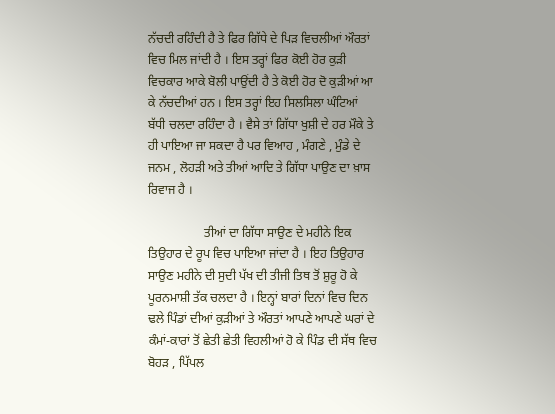ਨੱਚਦੀ ਰਹਿੰਦੀ ਹੈ ਤੇ ਫਿਰ ਗਿੱਧੇ ਦੇ ਪਿੜ ਵਿਚਲੀਆਂ ਔਰਤਾਂ ਵਿਚ ਮਿਲ ਜਾਂਦੀ ਹੈ । ਇਸ ਤਰ੍ਹਾਂ ਫਿਰ ਕੋਈ ਹੋਰ ਕੁੜੀ ਵਿਚਕਾਰ ਆਕੇ ਬੋਲੀ ਪਾਉਂਦੀ ਹੈ ਤੇ ਕੋਈ ਹੋਰ ਦੋ ਕੁੜੀਆਂ ਆ ਕੇ ਨੱਚਦੀਆਂ ਹਨ । ਇਸ ਤਰ੍ਹਾਂ ਇਹ ਸਿਲਸਿਲਾ ਘੰਟਿਆਂ ਬੱਧੀ ਚਲਦਾ ਰਹਿੰਦਾ ਹੈ । ਵੈਸੇ ਤਾਂ ਗਿੱਧਾ ਖੁਸ਼ੀ ਦੇ ਹਰ ਮੌਕੇ ਤੇ ਹੀ ਪਾਇਆ ਜਾ ਸਕਦਾ ਹੈ ਪਰ ਵਿਆਹ , ਮੰਗਣੇ , ਮੁੰਡੇ ਦੇ ਜਨਮ , ਲੋਹੜੀ ਅਤੇ ਤੀਆਂ ਆਦਿ ਤੇ ਗਿੱਧਾ ਪਾਉਣ ਦਾ ਖ਼ਾਸ ਰਿਵਾਜ ਹੈ ।

                  ਤੀਆਂ ਦਾ ਗਿੱਧਾ ਸਾਉਣ ਦੇ ਮਹੀਨੇ ਇਕ ਤਿਉਹਾਰ ਦੇ ਰੂਪ ਵਿਚ ਪਾਇਆ ਜਾਂਦਾ ਹੈ । ਇਹ ਤਿਉਹਾਰ ਸਾਉਣ ਮਹੀਨੇ ਦੀ ਸੁਦੀ ਪੱਖ ਦੀ ਤੀਜੀ ਤਿਥ ਤੋਂ ਸ਼ੁਰੂ ਹੋ ਕੇ ਪੂਰਨਮਾਸ਼ੀ ਤੱਕ ਚਲਦਾ ਹੈ । ਇਨ੍ਹਾਂ ਬਾਰਾਂ ਦਿਨਾਂ ਵਿਚ ਦਿਨ ਢਲੇ ਪਿੰਡਾਂ ਦੀਆਂ ਕੁੜੀਆਂ ਤੇ ਔਰਤਾਂ ਆਪਣੇ ਆਪਣੇ ਘਰਾਂ ਦੇ ਕੰਮਾਂ-ਕਾਰਾਂ ਤੋਂ ਛੇਤੀ ਛੇਤੀ ਵਿਹਲੀਆਂ ਹੋ ਕੇ ਪਿੰਡ ਦੀ ਸੱਥ ਵਿਚ ਬੋਹੜ , ਪਿੱਪਲ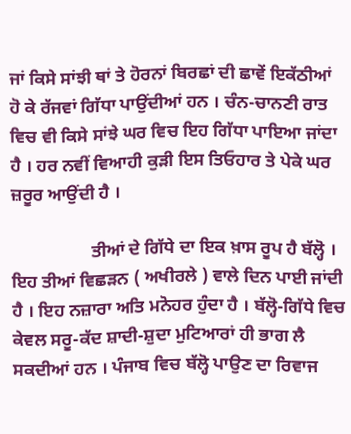ਜਾਂ ਕਿਸੇ ਸਾਂਝੀ ਥਾਂ ਤੇ ਹੋਰਨਾਂ ਬਿਰਛਾਂ ਦੀ ਛਾਵੇਂ ਇਕੱਠੀਆਂ ਹੋ ਕੇ ਰੱਜਵਾਂ ਗਿੱਧਾ ਪਾਉਂਦੀਆਂ ਹਨ । ਚੰਨ-ਚਾਨਣੀ ਰਾਤ ਵਿਚ ਵੀ ਕਿਸੇ ਸਾਂਝੇ ਘਰ ਵਿਚ ਇਹ ਗਿੱਧਾ ਪਾਇਆ ਜਾਂਦਾ ਹੈ । ਹਰ ਨਵੀਂ ਵਿਆਹੀ ਕੁੜੀ ਇਸ ਤਿਓਹਾਰ ਤੇ ਪੇਕੇ ਘਰ ਜ਼ਰੂਰ ਆਉਂਦੀ ਹੈ ।

                  ਤੀਆਂ ਦੇ ਗਿੱਧੇ ਦਾ ਇਕ ਖ਼ਾਸ ਰੂਪ ਹੈ ਬੱਲ੍ਹੋ । ਇਹ ਤੀਆਂ ਵਿਛੜਨ ( ਅਖੀਰਲੇ ) ਵਾਲੇ ਦਿਨ ਪਾਈ ਜਾਂਦੀ ਹੈ । ਇਹ ਨਜ਼ਾਰਾ ਅਤਿ ਮਨੋਹਰ ਹੁੰਦਾ ਹੈ । ਬੱਲ੍ਹੋ-ਗਿੱਧੇ ਵਿਚ ਕੇਵਲ ਸਰੂ-ਕੱਦ ਸ਼ਾਦੀ-ਸ਼ੁਦਾ ਮੁਟਿਆਰਾਂ ਹੀ ਭਾਗ ਲੈ ਸਕਦੀਆਂ ਹਨ । ਪੰਜਾਬ ਵਿਚ ਬੱਲ੍ਹੋ ਪਾਉਣ ਦਾ ਰਿਵਾਜ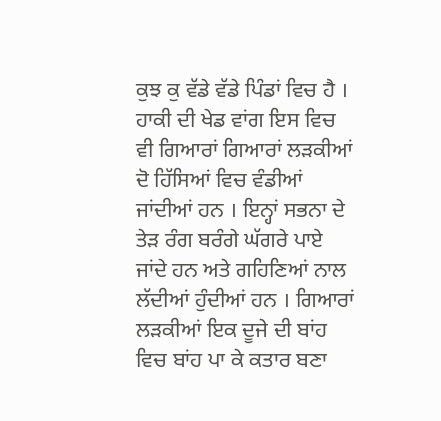ਕੁਝ ਕੁ ਵੱਡੇ ਵੱਡੇ ਪਿੰਡਾਂ ਵਿਚ ਹੈ । ਹਾਕੀ ਦੀ ਖੇਡ ਵਾਂਗ ਇਸ ਵਿਚ ਵੀ ਗਿਆਰਾਂ ਗਿਆਰਾਂ ਲੜਕੀਆਂ ਦੋ ਹਿੱਸਿਆਂ ਵਿਚ ਵੰਡੀਆਂ ਜਾਂਦੀਆਂ ਹਨ । ਇਨ੍ਹਾਂ ਸਭਨਾ ਦੇ ਤੇੜ ਰੰਗ ਬਰੰਗੇ ਘੱਗਰੇ ਪਾਏ ਜਾਂਦੇ ਹਨ ਅਤੇ ਗਹਿਣਿਆਂ ਨਾਲ ਲੱਦੀਆਂ ਹੁੰਦੀਆਂ ਹਨ । ਗਿਆਰਾਂ ਲੜਕੀਆਂ ਇਕ ਦੂਜੇ ਦੀ ਬਾਂਹ ਵਿਚ ਬਾਂਹ ਪਾ ਕੇ ਕਤਾਰ ਬਣਾ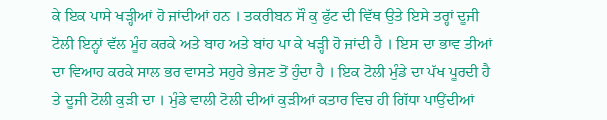ਕੇ ਇਕ ਪਾਸੇ ਖੜ੍ਹੀਆਂ ਹੋ ਜਾਂਦੀਆਂ ਹਨ । ਤਕਰੀਬਨ ਸੌ ਕੁ ਫੁੱਟ ਦੀ ਵਿੱਥ ਉਤੇ ਇਸੇ ਤਰ੍ਹਾਂ ਦੂਜੀ ਟੋਲੀ ਇਨ੍ਹਾਂ ਵੱਲ ਮੂੰਹ ਕਰਕੇ ਅਤੇ ਬਾਹ ਅਤੇ ਬਾਂਹ ਪਾ ਕੇ ਖੜ੍ਹੀ ਹੋ ਜਾਂਦੀ ਹੈ । ਇਸ ਦਾ ਭਾਵ ਤੀਆਂ ਦਾ ਵਿਆਹ ਕਰਕੇ ਸਾਲ ਭਰ ਵਾਸਤੇ ਸਹੁਰੇ ਭੇਜਣ ਤੋਂ ਹੁੰਦਾ ਹੈ । ਇਕ ਟੋਲੀ ਮੁੰਡੇ ਦਾ ਪੱਖ ਪੂਰਦੀ ਹੈ ਤੇ ਦੂਜੀ ਟੋਲੀ ਕੁੜੀ ਦਾ । ਮੁੰਡੇ ਵਾਲੀ ਟੋਲੀ ਦੀਆਂ ਕੁੜੀਆਂ ਕਤਾਰ ਵਿਚ ਹੀ ਗਿੱਧਾ ਪਾਉਂਦੀਆਂ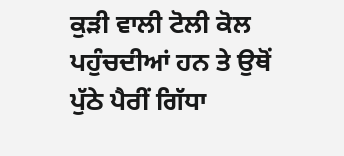ਕੁੜੀ ਵਾਲੀ ਟੋਲੀ ਕੋਲ ਪਹੁੰਚਦੀਆਂ ਹਨ ਤੇ ਉਥੋਂ ਪੁੱਠੇ ਪੈਰੀਂ ਗਿੱਧਾ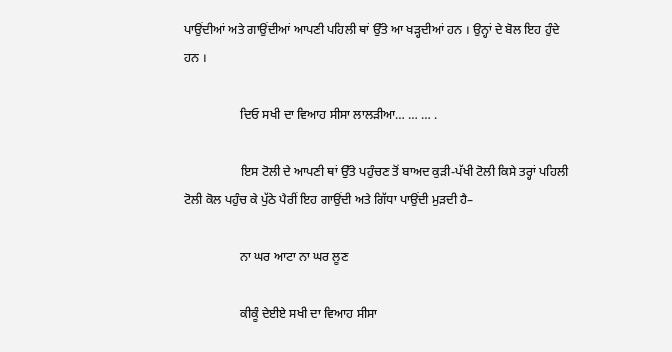ਪਾਉਂਦੀਆਂ ਅਤੇ ਗਾਉਂਦੀਆਂ ਆਪਣੀ ਪਹਿਲੀ ਥਾਂ ਉੱਤੇ ਆ ਖੜ੍ਹਦੀਆਂ ਹਨ । ਉਨ੍ਹਾਂ ਦੇ ਬੋਲ ਇਹ ਹੁੰਦੇ ਹਨ ।

                  ਦਿਓ ਸਖੀ ਦਾ ਵਿਆਹ ਸੀਸਾ ਲਾਲੜੀਆ… … … .

                  ਇਸ ਟੋਲੀ ਦੇ ਆਪਣੀ ਥਾਂ ਉੱਤੇ ਪਹੁੰਚਣ ਤੋਂ ਬਾਅਦ ਕੁੜੀ-ਪੱਖੀ ਟੋਲੀ ਕਿਸੇ ਤਰ੍ਹਾਂ ਪਹਿਲੀ ਟੋਲੀ ਕੋਲ ਪਹੁੰਚ ਕੇ ਪੁੱਠੇ ਪੈਰੀਂ ਇਹ ਗਾਉਂਦੀ ਅਤੇ ਗਿੱਧਾ ਪਾਉਂਦੀ ਮੁੜਦੀ ਹੈ–

                  ਨਾ ਘਰ ਆਟਾ ਨਾ ਘਰ ਲੂਣ

                  ਕੀਕੂੰ ਦੇਈਏ ਸਖੀ ਦਾ ਵਿਆਹ ਸੀਸਾ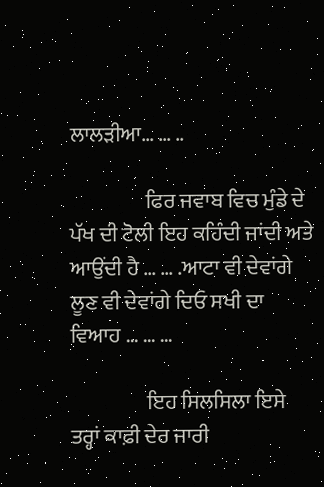ਲਾਲੜੀਆ… … ..

                  ਫਿਰ ਜਵਾਬ ਵਿਚ ਮੁੰਡੇ ਦੇ ਪੱਖ ਦੀ ਟੋਲੀ ਇਹ ਕਹਿੰਦੀ ਜਾਂਦੀ ਅਤੇ ਆਉਂਦੀ ਹੈ … … .ਆਟਾ ਵੀ ਦੇਵਾਂਗੇ ਲੂਣ ਵੀ ਦੇਵਾਂਗੇ ਦਿਓ ਸਖੀ ਦਾ ਵਿਆਹ … … …

                  ਇਹ ਸਿਲਸਿਲਾ ਇਸੇ ਤਰ੍ਹਾਂ ਕਾਫ਼ੀ ਦੇਰ ਜਾਰੀ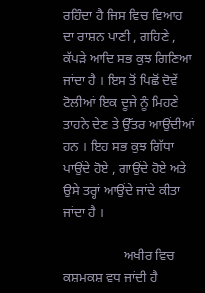ਰਹਿੰਦਾ ਹੈ ਜਿਸ ਵਿਚ ਵਿਆਹ ਦਾ ਰਾਸ਼ਨ ਪਾਣੀ , ਗਹਿਣੇ , ਕੱਪੜੇ ਆਦਿ ਸਭ ਕੁਝ ਗਿਣਿਆ ਜਾਂਦਾ ਹੈ । ਇਸ ਤੋਂ ਪਿਛੋਂ ਦੋਵੇਂ ਟੋਲੀਆਂ ਇਕ ਦੂਜੇ ਨੂੰ ਮਿਹਣੇ ਤਾਹਨੇ ਦੇਣ ਤੇ ਉੱਤਰ ਆਉਂਦੀਆਂ ਹਨ । ਇਹ ਸਭ ਕੁਝ ਗਿੱਧਾ ਪਾਉਂਦੇ ਹੋਏ , ਗਾਉਂਦੇ ਹੋਏ ਅਤੇ ਉਸੇ ਤਰ੍ਹਾਂ ਆਉਂਦੇ ਜਾਂਦੇ ਕੀਤਾ ਜਾਂਦਾ ਹੈ ।

                  ਅਖੀਰ ਵਿਚ ਕਸ਼ਮਕਸ਼ ਵਧ ਜਾਂਦੀ ਹੈ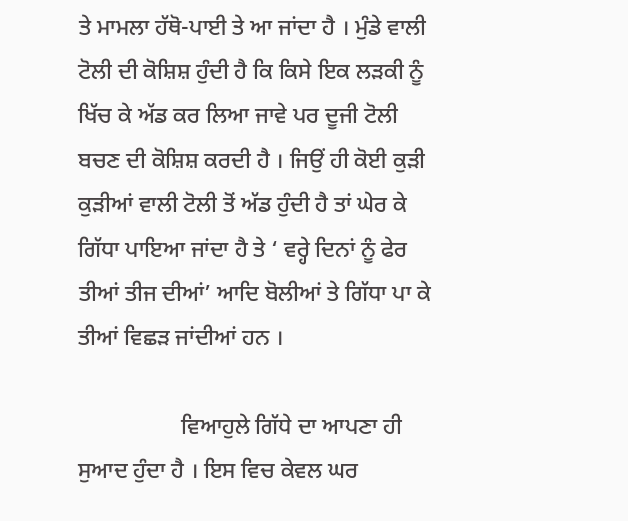ਤੇ ਮਾਮਲਾ ਹੱਥੋ-ਪਾਈ ਤੇ ਆ ਜਾਂਦਾ ਹੈ । ਮੁੰਡੇ ਵਾਲੀ ਟੋਲੀ ਦੀ ਕੋਸ਼ਿਸ਼ ਹੁੰਦੀ ਹੈ ਕਿ ਕਿਸੇ ਇਕ ਲੜਕੀ ਨੂੰ ਖਿੱਚ ਕੇ ਅੱਡ ਕਰ ਲਿਆ ਜਾਵੇ ਪਰ ਦੂਜੀ ਟੋਲੀ ਬਚਣ ਦੀ ਕੋਸ਼ਿਸ਼ ਕਰਦੀ ਹੈ । ਜਿਉਂ ਹੀ ਕੋਈ ਕੁੜੀ ਕੁੜੀਆਂ ਵਾਲੀ ਟੋਲੀ ਤੋਂ ਅੱਡ ਹੁੰਦੀ ਹੈ ਤਾਂ ਘੇਰ ਕੇ ਗਿੱਧਾ ਪਾਇਆ ਜਾਂਦਾ ਹੈ ਤੇ ‘ ਵਰ੍ਹੇ ਦਿਨਾਂ ਨੂੰ ਫੇਰ ਤੀਆਂ ਤੀਜ ਦੀਆਂ’ ਆਦਿ ਬੋਲੀਆਂ ਤੇ ਗਿੱਧਾ ਪਾ ਕੇ ਤੀਆਂ ਵਿਛੜ ਜਾਂਦੀਆਂ ਹਨ ।

                  ਵਿਆਹੁਲੇ ਗਿੱਧੇ ਦਾ ਆਪਣਾ ਹੀ ਸੁਆਦ ਹੁੰਦਾ ਹੈ । ਇਸ ਵਿਚ ਕੇਵਲ ਘਰ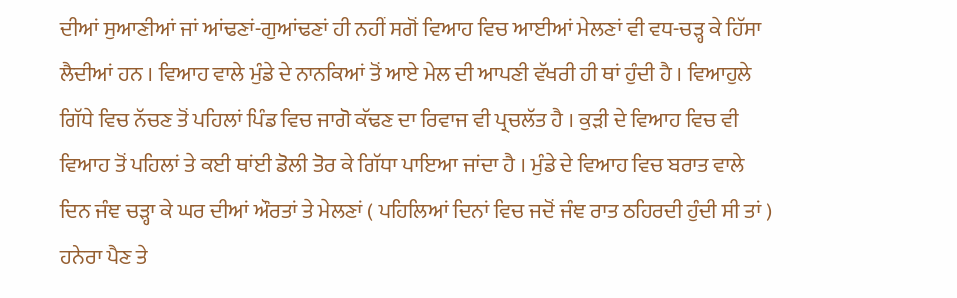ਦੀਆਂ ਸੁਆਣੀਆਂ ਜਾਂ ਆਂਢਣਾਂ-ਗੁਆਂਢਣਾਂ ਹੀ ਨਹੀਂ ਸਗੋਂ ਵਿਆਹ ਵਿਚ ਆਈਆਂ ਮੇਲਣਾਂ ਵੀ ਵਧ-ਚੜ੍ਹ ਕੇ ਹਿੱਸਾ ਲੈਦੀਆਂ ਹਨ । ਵਿਆਹ ਵਾਲੇ ਮੁੰਡੇ ਦੇ ਨਾਨਕਿਆਂ ਤੋਂ ਆਏ ਮੇਲ ਦੀ ਆਪਣੀ ਵੱਖਰੀ ਹੀ ਥਾਂ ਹੁੰਦੀ ਹੈ । ਵਿਆਹੁਲੇ ਗਿੱਧੇ ਵਿਚ ਨੱਚਣ ਤੋਂ ਪਹਿਲਾਂ ਪਿੰਡ ਵਿਚ ਜਾਗੋ ਕੱਢਣ ਦਾ ਰਿਵਾਜ ਵੀ ਪ੍ਰਚਲੱਤ ਹੈ । ਕੁੜੀ ਦੇ ਵਿਆਹ ਵਿਚ ਵੀ ਵਿਆਹ ਤੋਂ ਪਹਿਲਾਂ ਤੇ ਕਈ ਥਾਂਈ ਡੋਲੀ ਤੋਰ ਕੇ ਗਿੱਧਾ ਪਾਇਆ ਜਾਂਦਾ ਹੈ । ਮੁੰਡੇ ਦੇ ਵਿਆਹ ਵਿਚ ਬਰਾਤ ਵਾਲੇ ਦਿਨ ਜੰਞ ਚੜ੍ਹਾ ਕੇ ਘਰ ਦੀਆਂ ਔਰਤਾਂ ਤੇ ਮੇਲਣਾਂ ( ਪਹਿਲਿਆਂ ਦਿਨਾਂ ਵਿਚ ਜਦੋਂ ਜੰਞ ਰਾਤ ਠਹਿਰਦੀ ਹੁੰਦੀ ਸੀ ਤਾਂ ) ਹਨੇਰਾ ਪੈਣ ਤੇ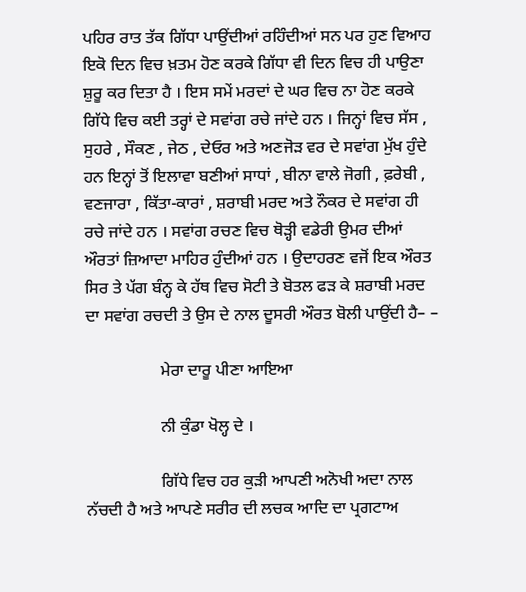ਪਹਿਰ ਰਾਤ ਤੱਕ ਗਿੱਧਾ ਪਾਉਂਦੀਆਂ ਰਹਿੰਦੀਆਂ ਸਨ ਪਰ ਹੁਣ ਵਿਆਹ ਇਕੋ ਦਿਨ ਵਿਚ ਖ਼ਤਮ ਹੋਣ ਕਰਕੇ ਗਿੱਧਾ ਵੀ ਦਿਨ ਵਿਚ ਹੀ ਪਾਉਣਾ ਸ਼ੁਰੂ ਕਰ ਦਿਤਾ ਹੈ । ਇਸ ਸਮੇਂ ਮਰਦਾਂ ਦੇ ਘਰ ਵਿਚ ਨਾ ਹੋਣ ਕਰਕੇ ਗਿੱਧੇ ਵਿਚ ਕਈ ਤਰ੍ਹਾਂ ਦੇ ਸਵਾਂਗ ਰਚੇ ਜਾਂਦੇ ਹਨ । ਜਿਨ੍ਹਾਂ ਵਿਚ ਸੱਸ , ਸੁਹਰੇ , ਸੌਕਣ , ਜੇਠ , ਦੇਓਰ ਅਤੇ ਅਣਜੋੜ ਵਰ ਦੇ ਸਵਾਂਗ ਮੁੱਖ ਹੁੰਦੇ ਹਨ ਇਨ੍ਹਾਂ ਤੋਂ ਇਲਾਵਾ ਬਣੀਆਂ ਸਾਧਾਂ , ਬੀਨਾ ਵਾਲੇ ਜੋਗੀ , ਫ਼ਰੇਬੀ , ਵਣਜਾਰਾ , ਕਿੱਤਾ-ਕਾਰਾਂ , ਸ਼ਰਾਬੀ ਮਰਦ ਅਤੇ ਨੌਕਰ ਦੇ ਸਵਾਂਗ ਹੀ ਰਚੇ ਜਾਂਦੇ ਹਨ । ਸਵਾਂਗ ਰਚਣ ਵਿਚ ਥੋੜ੍ਹੀ ਵਡੇਰੀ ਉਮਰ ਦੀਆਂ ਔਰਤਾਂ ਜ਼ਿਆਦਾ ਮਾਹਿਰ ਹੁੰਦੀਆਂ ਹਨ । ਉਦਾਹਰਣ ਵਜੋਂ ਇਕ ਔਰਤ ਸਿਰ ਤੇ ਪੱਗ ਬੰਨ੍ਹ ਕੇ ਹੱਥ ਵਿਚ ਸੋਟੀ ਤੇ ਬੋਤਲ ਫੜ ਕੇ ਸ਼ਰਾਬੀ ਮਰਦ ਦਾ ਸਵਾਂਗ ਰਚਦੀ ਤੇ ਉਸ ਦੇ ਨਾਲ ਦੂਸਰੀ ਔਰਤ ਬੋਲੀ ਪਾਉਂਦੀ ਹੈ– –

                  ਮੇਰਾ ਦਾਰੂ ਪੀਣਾ ਆਇਆ

                  ਨੀ ਕੁੰਡਾ ਖੋਲ੍ਹ ਦੇ ।

                  ਗਿੱਧੇ ਵਿਚ ਹਰ ਕੁੜੀ ਆਪਣੀ ਅਨੋਖੀ ਅਦਾ ਨਾਲ ਨੱਚਦੀ ਹੈ ਅਤੇ ਆਪਣੇ ਸਰੀਰ ਦੀ ਲਚਕ ਆਦਿ ਦਾ ਪ੍ਰਗਟਾਅ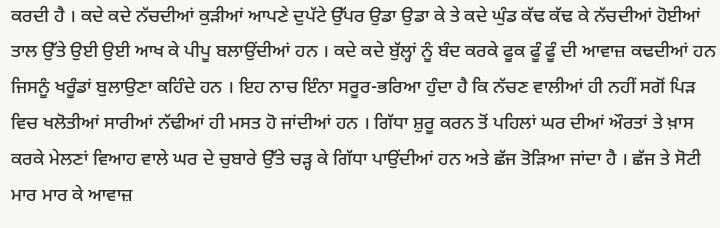ਕਰਦੀ ਹੈ । ਕਦੇ ਕਦੇ ਨੱਚਦੀਆਂ ਕੁੜੀਆਂ ਆਪਣੇ ਦੁਪੱਟੇ ਉੱਪਰ ਉਡਾ ਉਡਾ ਕੇ ਤੇ ਕਦੇ ਘੁੰਡ ਕੱਢ ਕੱਢ ਕੇ ਨੱਚਦੀਆਂ ਹੋਈਆਂ ਤਾਲ ਉੱਤੇ ਉਈ ਉਈ ਆਖ ਕੇ ਪੀਪੂ ਬਲਾਉਂਦੀਆਂ ਹਨ । ਕਦੇ ਕਦੇ ਬੁੱਲ੍ਹਾਂ ਨੂੰ ਬੰਦ ਕਰਕੇ ਫੂਕ ਫੂੰ ਫੂੰ ਦੀ ਆਵਾਜ਼ ਕਢਦੀਆਂ ਹਨ ਜਿਸਨੂੰ ਖਰੂੰਡਾਂ ਬੁਲਾਉਣਾ ਕਹਿੰਦੇ ਹਨ । ਇਹ ਨਾਚ ਇੰਨਾ ਸਰੂਰ-ਭਰਿਆ ਹੁੰਦਾ ਹੈ ਕਿ ਨੱਚਣ ਵਾਲੀਆਂ ਹੀ ਨਹੀਂ ਸਗੋਂ ਪਿੜ ਵਿਚ ਖਲੋਤੀਆਂ ਸਾਰੀਆਂ ਨੱਢੀਆਂ ਹੀ ਮਸਤ ਹੋ ਜਾਂਦੀਆਂ ਹਨ । ਗਿੱਧਾ ਸ਼ੁਰੂ ਕਰਨ ਤੋਂ ਪਹਿਲਾਂ ਘਰ ਦੀਆਂ ਔਰਤਾਂ ਤੇ ਖ਼ਾਸ ਕਰਕੇ ਮੇਲਣਾਂ ਵਿਆਹ ਵਾਲੇ ਘਰ ਦੇ ਚੁਬਾਰੇ ਉੱਤੇ ਚੜ੍ਹ ਕੇ ਗਿੱਧਾ ਪਾਉਂਦੀਆਂ ਹਨ ਅਤੇ ਛੱਜ ਤੋੜਿਆ ਜਾਂਦਾ ਹੈ । ਛੱਜ ਤੇ ਸੋਟੀ ਮਾਰ ਮਾਰ ਕੇ ਆਵਾਜ਼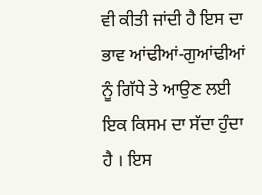ਵੀ ਕੀਤੀ ਜਾਂਦੀ ਹੈ ਇਸ ਦਾ ਭਾਵ ਆਂਢੀਆਂ-ਗੁਆਂਢੀਆਂ ਨੂੰ ਗਿੱਧੇ ਤੇ ਆਉਣ ਲਈ ਇਕ ਕਿਸਮ ਦਾ ਸੱਦਾ ਹੁੰਦਾ ਹੈ । ਇਸ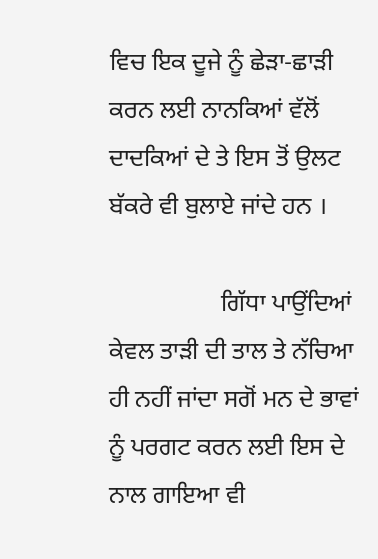ਵਿਚ ਇਕ ਦੂਜੇ ਨੂੰ ਛੇੜਾ-ਛਾੜੀ ਕਰਨ ਲਈ ਨਾਨਕਿਆਂ ਵੱਲੋਂ ਦਾਦਕਿਆਂ ਦੇ ਤੇ ਇਸ ਤੋਂ ਉਲਟ ਬੱਕਰੇ ਵੀ ਬੁਲਾਏ ਜਾਂਦੇ ਹਨ ।

                  ਗਿੱਧਾ ਪਾਉਂਦਿਆਂ ਕੇਵਲ ਤਾੜੀ ਦੀ ਤਾਲ ਤੇ ਨੱਚਿਆ ਹੀ ਨਹੀਂ ਜਾਂਦਾ ਸਗੋਂ ਮਨ ਦੇ ਭਾਵਾਂ ਨੂੰ ਪਰਗਟ ਕਰਨ ਲਈ ਇਸ ਦੇ ਨਾਲ ਗਾਇਆ ਵੀ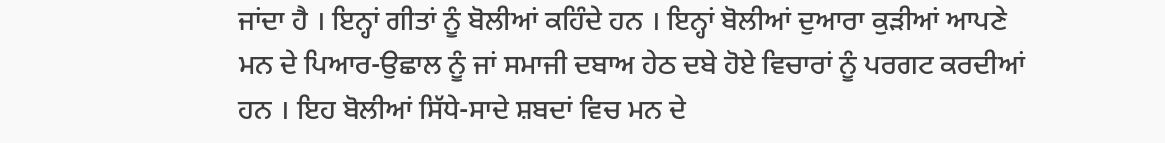ਜਾਂਦਾ ਹੈ । ਇਨ੍ਹਾਂ ਗੀਤਾਂ ਨੂੰ ਬੋਲੀਆਂ ਕਹਿੰਦੇ ਹਨ । ਇਨ੍ਹਾਂ ਬੋਲੀਆਂ ਦੁਆਰਾ ਕੁੜੀਆਂ ਆਪਣੇ ਮਨ ਦੇ ਪਿਆਰ-ਉਛਾਲ ਨੂੰ ਜਾਂ ਸਮਾਜੀ ਦਬਾਅ ਹੇਠ ਦਬੇ ਹੋਏ ਵਿਚਾਰਾਂ ਨੂੰ ਪਰਗਟ ਕਰਦੀਆਂ ਹਨ । ਇਹ ਬੋਲੀਆਂ ਸਿੱਧੇ-ਸਾਦੇ ਸ਼ਬਦਾਂ ਵਿਚ ਮਨ ਦੇ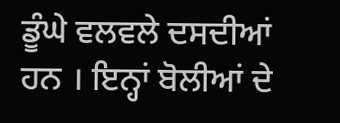ਡੂੰਘੇ ਵਲਵਲੇ ਦਸਦੀਆਂ ਹਨ । ਇਨ੍ਹਾਂ ਬੋਲੀਆਂ ਦੇ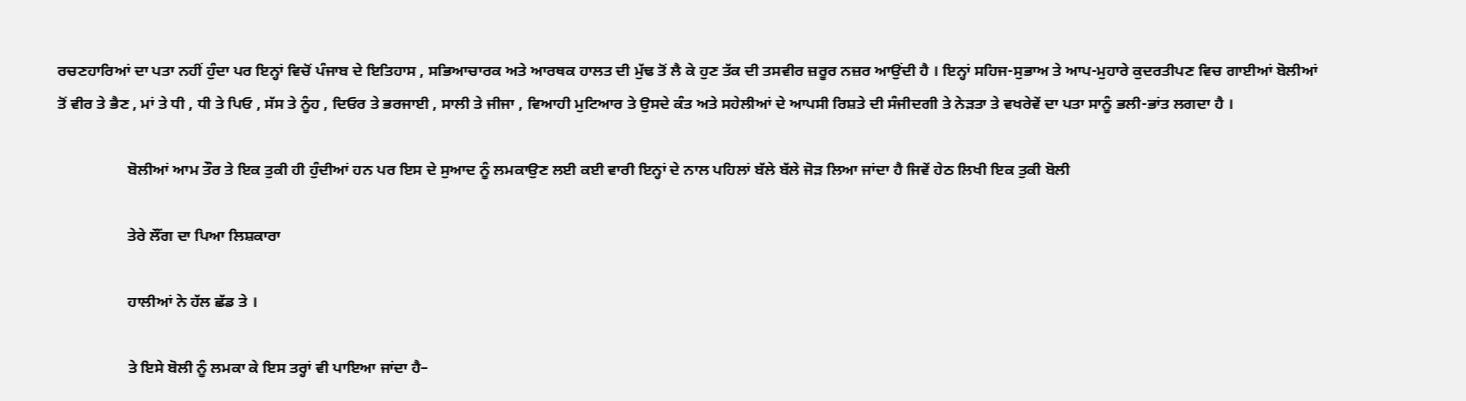ਰਚਣਹਾਰਿਆਂ ਦਾ ਪਤਾ ਨਹੀਂ ਹੁੰਦਾ ਪਰ ਇਨ੍ਹਾਂ ਵਿਚੋਂ ਪੰਜਾਬ ਦੇ ਇਤਿਹਾਸ , ਸਭਿਆਚਾਰਕ ਅਤੇ ਆਰਥਕ ਹਾਲਤ ਦੀ ਮੁੱਢ ਤੋਂ ਲੈ ਕੇ ਹੁਣ ਤੱਕ ਦੀ ਤਸਵੀਰ ਜ਼ਰੂਰ ਨਜ਼ਰ ਆਉਂਦੀ ਹੈ । ਇਨ੍ਹਾਂ ਸਹਿਜ-ਸੁਭਾਅ ਤੇ ਆਪ-ਮੁਹਾਰੇ ਕੁਦਰਤੀਪਣ ਵਿਚ ਗਾਈਆਂ ਬੋਲੀਆਂ ਤੋਂ ਵੀਰ ਤੇ ਭੈਣ , ਮਾਂ ਤੇ ਧੀ , ਧੀ ਤੇ ਪਿਓ , ਸੱਸ ਤੇ ਨੂੰਹ , ਦਿਓਰ ਤੇ ਭਰਜਾਈ , ਸਾਲੀ ਤੇ ਜੀਜਾ , ਵਿਆਹੀ ਮੁਟਿਆਰ ਤੇ ਉਸਦੇ ਕੰਤ ਅਤੇ ਸਹੇਲੀਆਂ ਦੇ ਆਪਸੀ ਰਿਸ਼ਤੇ ਦੀ ਸੰਜੀਦਗੀ ਤੇ ਨੇੜਤਾ ਤੇ ਵਖਰੇਵੇਂ ਦਾ ਪਤਾ ਸਾਨੂੰ ਭਲੀ-ਭਾਂਤ ਲਗਦਾ ਹੈ ।

                  ਬੋਲੀਆਂ ਆਮ ਤੌਰ ਤੇ ਇਕ ਤੁਕੀ ਹੀ ਹੁੰਦੀਆਂ ਹਨ ਪਰ ਇਸ ਦੇ ਸੁਆਦ ਨੂੰ ਲਮਕਾਉਣ ਲਈ ਕਈ ਵਾਰੀ ਇਨ੍ਹਾਂ ਦੇ ਨਾਲ ਪਹਿਲਾਂ ਬੱਲੇ ਬੱਲੇ ਜੋੜ ਲਿਆ ਜਾਂਦਾ ਹੈ ਜਿਵੇਂ ਹੇਠ ਲਿਖੀ ਇਕ ਤੁਕੀ ਬੋਲੀ

                  ਤੇਰੇ ਲੌਂਗ ਦਾ ਪਿਆ ਲਿਸ਼ਕਾਰਾ

                  ਹਾਲੀਆਂ ਨੇ ਹੱਲ ਛੱਡ ਤੇ ।

                  ਤੇ ਇਸੇ ਬੋਲੀ ਨੂੰ ਲਮਕਾ ਕੇ ਇਸ ਤਰ੍ਹਾਂ ਵੀ ਪਾਇਆ ਜਾਂਦਾ ਹੈ–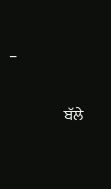–

                  ਬੱਲੇ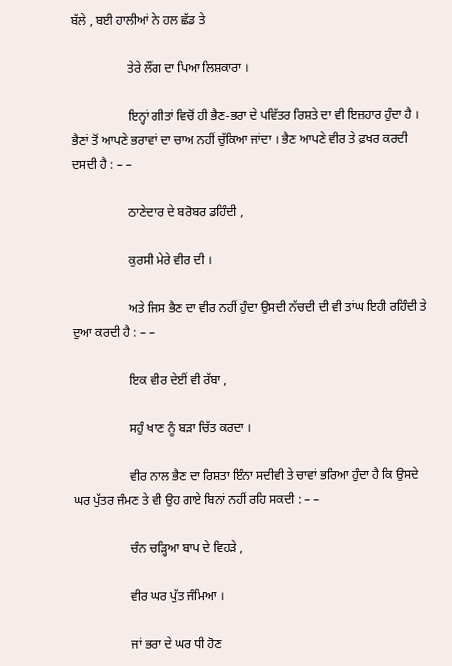ਬੱਲੇ , ਬਈ ਹਾਲੀਆਂ ਨੇ ਹਲ ਛੱਡ ਤੇ

                  ਤੇਰੇ ਲੌਂਗ ਦਾ ਪਿਆ ਲਿਸ਼ਕਾਰਾ ।

                  ਇਨ੍ਹਾਂ ਗੀਤਾਂ ਵਿਚੋਂ ਹੀ ਭੈਣ-ਭਰਾ ਦੇ ਪਵਿੱਤਰ ਰਿਸ਼ਤੇ ਦਾ ਵੀ ਇਜ਼ਹਾਰ ਹੁੰਦਾ ਹੈ । ਭੈਣਾਂ ਤੋਂ ਆਪਣੇ ਭਰਾਵਾਂ ਦਾ ਚਾਅ ਨਹੀਂ ਚੁੱਕਿਆ ਜਾਂਦਾ । ਭੈਣ ਆਪਣੇ ਵੀਰ ਤੇ ਫ਼ਖਰ ਕਰਦੀ ਦਸਦੀ ਹੈ : – –

                  ਠਾਣੇਦਾਰ ਦੇ ਬਰੋਬਰ ਡਹਿੰਦੀ ,

                  ਕੁਰਸੀ ਮੇਰੇ ਵੀਰ ਦੀ ।

                  ਅਤੇ ਜਿਸ ਭੈਣ ਦਾ ਵੀਰ ਨਹੀਂ ਹੁੰਦਾ ਉਸਦੀ ਨੱਚਦੀ ਦੀ ਵੀ ਤਾਂਘ ਇਹੀ ਰਹਿੰਦੀ ਤੇ ਦੁਆ ਕਰਦੀ ਹੈ : – –

                  ਇਕ ਵੀਰ ਦੇਈਂ ਵੀ ਰੱਬਾ ,

                  ਸਹੁੰ ਖਾਣ ਨੂੰ ਬੜਾ ਚਿੱਤ ਕਰਦਾ ।

                  ਵੀਰ ਨਾਲ ਭੈਣ ਦਾ ਰਿਸ਼ਤਾ ਇੰਨਾ ਸਦੀਵੀ ਤੇ ਚਾਵਾਂ ਭਰਿਆ ਹੁੰਦਾ ਹੈ ਕਿ ਉਸਦੇ ਘਰ ਪੁੱਤਰ ਜੰਮਣ ਤੇ ਵੀ ਉਹ ਗਾਏ ਬਿਨਾਂ ਨਹੀਂ ਰਹਿ ਸਕਦੀ : – –

                  ਚੰਨ ਚੜ੍ਹਿਆ ਬਾਪ ਦੇ ਵਿਹੜੇ ,

                  ਵੀਰ ਘਰ ਪੁੱਤ ਜੰਮਿਆ ।

                  ਜਾਂ ਭਰਾ ਦੇ ਘਰ ਧੀ ਹੋਣ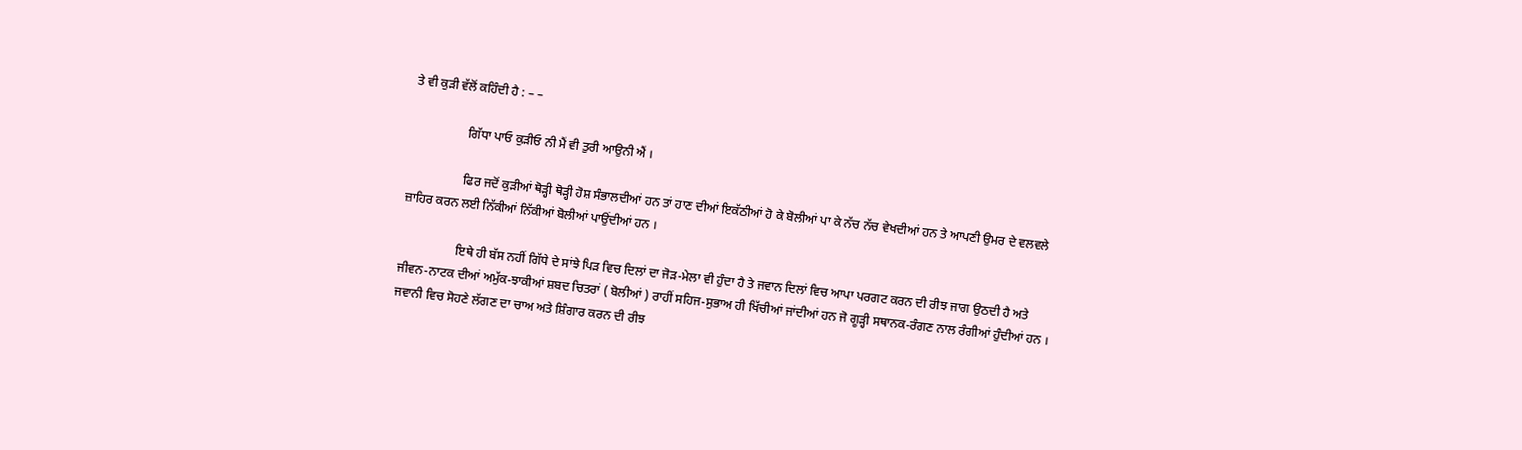ਤੇ ਵੀ ਕੁੜੀ ਵੱਲੋਂ ਕਹਿੰਦੀ ਹੈ : – –

                  ਗਿੱਧਾ ਪਾਓ ਕੁੜੀਓ ਨੀ ਮੈਂ ਵੀ ਤੁਰੀ ਆਉਨੀ ਐਂ ।

                  ਫਿਰ ਜਦੋਂ ਕੁੜੀਆਂ ਥੋੜ੍ਹੀ ਥੋੜ੍ਹੀ ਹੋਸ਼ ਸੰਭਾਲਦੀਆਂ ਹਨ ਤਾਂ ਹਾਣ ਦੀਆਂ ਇਕੱਠੀਆਂ ਹੋ ਕੇ ਬੋਲੀਆਂ ਪਾ ਕੇ ਨੱਚ ਨੱਚ ਵੇਖਦੀਆਂ ਹਨ ਤੇ ਆਪਣੀ ਉਮਰ ਦੇ ਵਲਵਲੇ ਜ਼ਾਹਿਰ ਕਰਨ ਲਈ ਨਿੱਕੀਆਂ ਨਿੱਕੀਆਂ ਬੋਲੀਆਂ ਪਾਉਂਦੀਆਂ ਹਨ ।

                  ਇਥੇ ਹੀ ਬੱਸ ਨਹੀਂ ਗਿੱਧੇ ਦੇ ਸਾਂਝੇ ਪਿੜ ਵਿਚ ਦਿਲਾਂ ਦਾ ਜੋੜ-ਮੇਲਾ ਵੀ ਹੁੰਦਾ ਹੈ ਤੇ ਜਵਾਨ ਦਿਲਾਂ ਵਿਚ ਆਪਾ ਪਰਗਟ ਕਰਨ ਦੀ ਰੀਝ ਜਾਗ ਉਠਦੀ ਹੈ ਅਤੇ ਜੀਵਨ-ਨਾਟਕ ਦੀਆਂ ਅਮੁੱਕ-ਝਾਕੀਆਂ ਸ਼ਬਦ ਚਿਤਰਾਂ ( ਬੋਲੀਆਂ ) ਰਾਹੀਂ ਸਹਿਜ-ਸੁਭਾਅ ਹੀ ਖਿੱਚੀਆਂ ਜਾਂਦੀਆਂ ਹਨ ਜੋ ਗੂੜ੍ਹੀ ਸਥਾਨਕ-ਰੰਗਣ ਨਾਲ ਰੰਗੀਆਂ ਹੁੰਦੀਆਂ ਹਨ । ਜਵਾਨੀ ਵਿਚ ਸੋਹਣੇ ਲੱਗਣ ਦਾ ਚਾਅ ਅਤੇ ਸ਼ਿੰਗਾਰ ਕਰਨ ਦੀ ਰੀਝ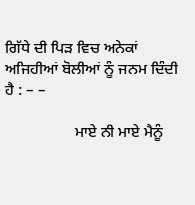ਗਿੱਧੇ ਦੀ ਪਿੜ ਵਿਚ ਅਨੇਕਾਂ ਅਜਿਹੀਆਂ ਬੋਲੀਆਂ ਨੂੰ ਜਨਮ ਦਿੰਦੀ ਹੈ : – –

                  ਮਾਏ ਨੀ ਮਾਏ ਮੈਨੂੰ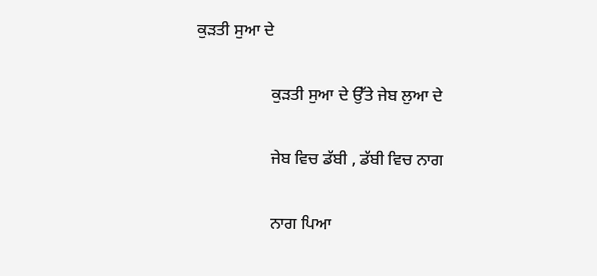ਕੁੜਤੀ ਸੁਆ ਦੇ

                  ਕੁੜਤੀ ਸੁਆ ਦੇ ਉੱਤੇ ਜੇਬ ਲੁਆ ਦੇ

                  ਜੇਬ ਵਿਚ ਡੱਬੀ , ਡੱਬੀ ਵਿਚ ਨਾਗ

                  ਨਾਗ ਪਿਆ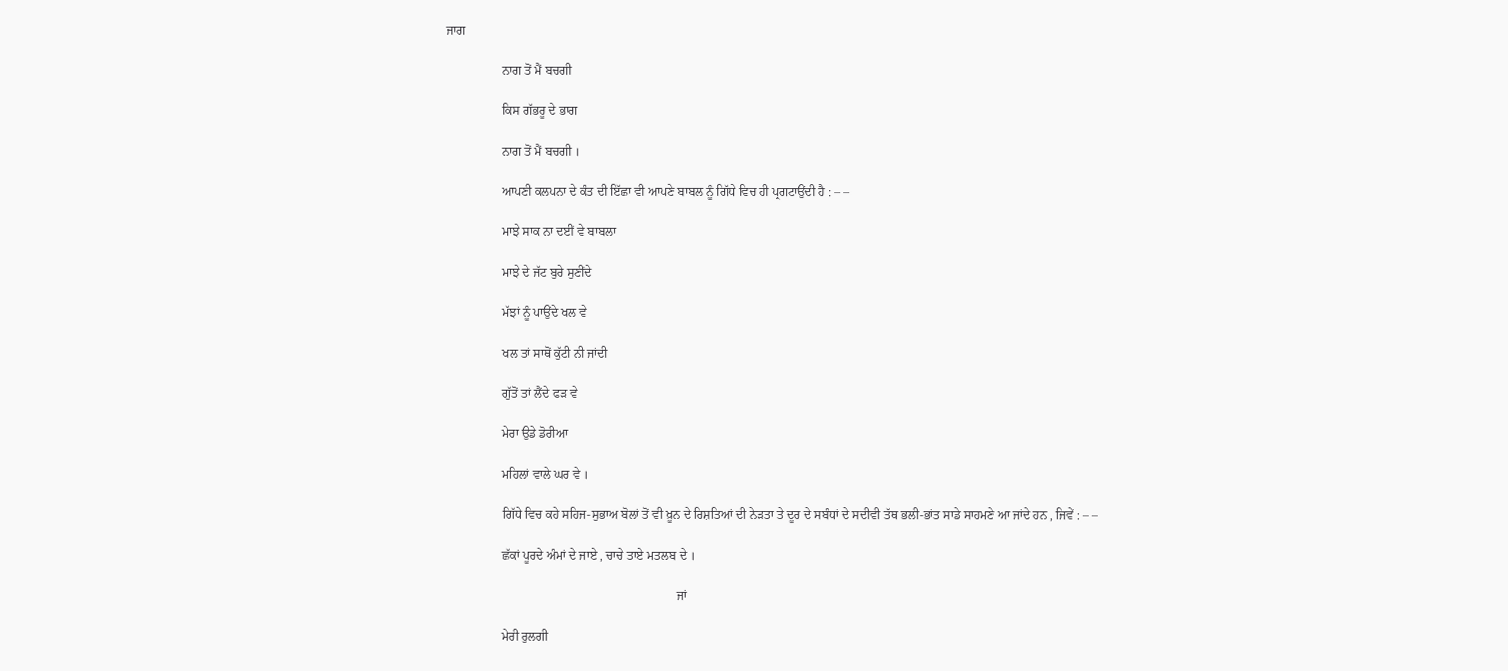ਜਾਗ

                  ਨਾਗ ਤੋਂ ਮੈਂ ਬਚਗੀ

                  ਕਿਸ ਗੱਭਰੂ ਦੇ ਭਾਗ

                  ਨਾਗ ਤੋਂ ਮੈਂ ਬਚਗੀ ।

                  ਆਪਣੀ ਕਲਪਨਾ ਦੇ ਕੰਤ ਦੀ ਇੱਛਾ ਵੀ ਆਪਣੇ ਬਾਬਲ ਨੂੰ ਗਿੱਧੇ ਵਿਚ ਹੀ ਪ੍ਰਗਟਾਉਂਦੀ ਹੈ : – –

                  ਮਾਝੇ ਸਾਕ ਨਾ ਦਈਂ ਵੇ ਬਾਬਲਾ

                  ਮਾਝੇ ਦੇ ਜੱਟ ਬੁਰੇ ਸੁਣੀਂਦੇ

                  ਮੱਝਾਂ ਨੂੰ ਪਾਉਂਦੇ ਖਲ ਵੇ

                  ਖਲ ਤਾਂ ਸਾਥੋਂ ਕੁੱਟੀ ਨੀ ਜਾਂਦੀ

                  ਗੁੱਤੋਂ ਤਾਂ ਲੈਂਦੇ ਫੜ ਵੇ

                  ਮੇਰਾ ਉਡੇ ਡੋਰੀਆ

                  ਮਹਿਲਾਂ ਵਾਲੇ ਘਰ ਵੇ ।

                  ਗਿੱਧੇ ਵਿਚ ਕਹੇ ਸਹਿਜ-ਸੁਭਾਅ ਬੋਲਾਂ ਤੋਂ ਵੀ ਖ਼ੂਨ ਦੇ ਰਿਸ਼ਤਿਆਂ ਦੀ ਨੇੜਤਾ ਤੇ ਦੂਰ ਦੇ ਸਬੰਧਾਂ ਦੇ ਸਦੀਵੀ ਤੱਥ ਭਲੀ-ਭਾਂਤ ਸਾਡੇ ਸਾਹਮਣੇ ਆ ਜਾਂਦੇ ਹਨ , ਜਿਵੇਂ : – –

                  ਛੱਕਾਂ ਪੂਰਦੇ ਅੰਮਾਂ ਦੇ ਜਾਏ , ਚਾਚੇ ਤਾਏ ਮਤਲਬ ਦੇ ।

                                                                          ਜਾਂ

                  ਮੇਰੀ ਰੁਲਗੀ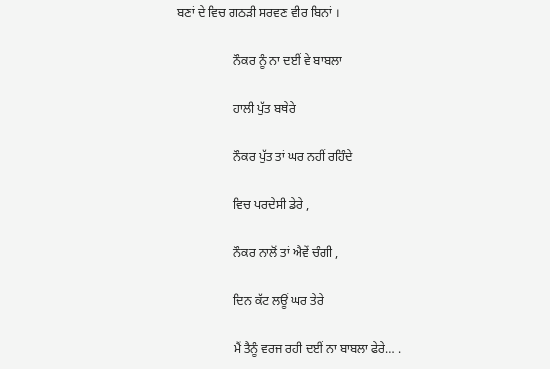ਬਣਾਂ ਦੇ ਵਿਚ ਗਠੜੀ ਸਰਵਣ ਵੀਰ ਬਿਨਾਂ ।

                  ਨੌਕਰ ਨੂੰ ਨਾ ਦਈਂ ਵੇ ਬਾਬਲਾ

                  ਹਾਲੀ ਪੁੱਤ ਬਥੇਰੇ

                  ਨੌਕਰ ਪੁੱਤ ਤਾਂ ਘਰ ਨਹੀਂ ਰਹਿੰਦੇ

                  ਵਿਚ ਪਰਦੇਸੀ ਡੇਰੇ ,

                  ਨੌਕਰ ਨਾਲੋਂ ਤਾਂ ਐਵੇਂ ਚੰਗੀ ,

                  ਦਿਨ ਕੱਟ ਲਊਂ ਘਰ ਤੇਰੇ

                  ਮੈਂ ਤੈਨੂੰ ਵਰਜ ਰਹੀ ਦਈਂ ਨਾ ਬਾਬਲਾ ਫੇਰੇ… .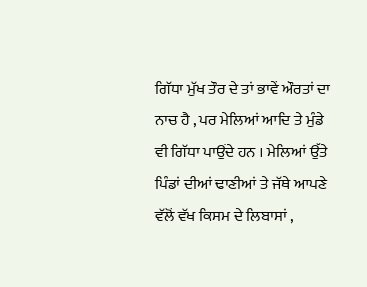ਗਿੱਧਾ ਮੁੱਖ ਤੌਰ ਦੇ ਤਾਂ ਭਾਵੇਂ ਔਰਤਾਂ ਦਾ ਨਾਚ ਹੈ , ਪਰ ਮੇਲਿਆਂ ਆਦਿ ਤੇ ਮੁੰਡੇ ਵੀ ਗਿੱਧਾ ਪਾਉਂਦੇ ਹਨ । ਮੇਲਿਆਂ ਉੱਤੇ ਪਿੰਡਾਂ ਦੀਆਂ ਢਾਣੀਆਂ ਤੇ ਜੱਥੇ ਆਪਣੇ ਵੱਲੋਂ ਵੱਖ ਕਿਸਮ ਦੇ ਲਿਬਾਸਾਂ ,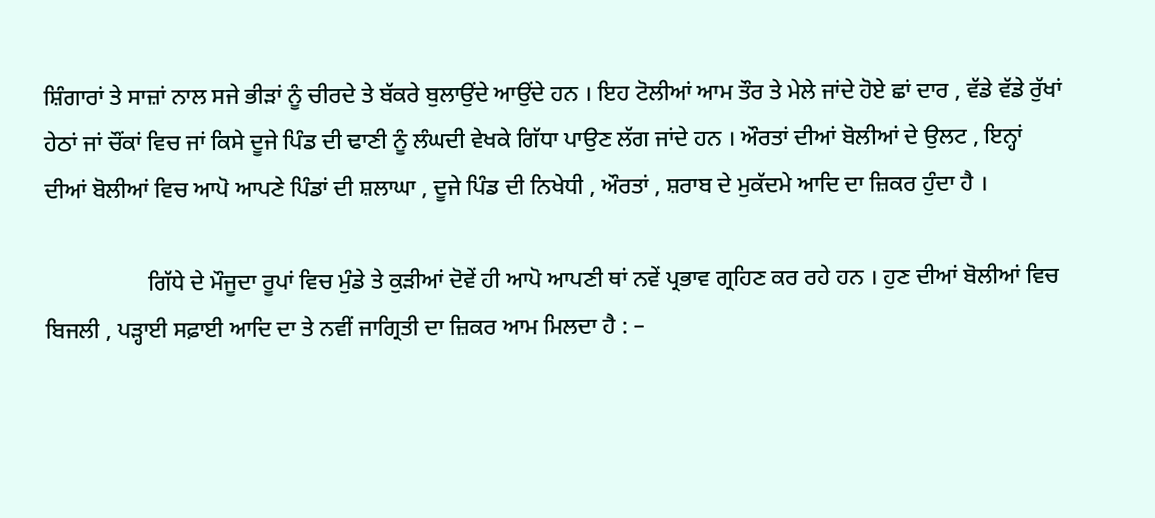ਸ਼ਿੰਗਾਰਾਂ ਤੇ ਸਾਜ਼ਾਂ ਨਾਲ ਸਜੇ ਭੀੜਾਂ ਨੂੰ ਚੀਰਦੇ ਤੇ ਬੱਕਰੇ ਬੁਲਾਉਂਦੇ ਆਉਂਦੇ ਹਨ । ਇਹ ਟੋਲੀਆਂ ਆਮ ਤੌਰ ਤੇ ਮੇਲੇ ਜਾਂਦੇ ਹੋਏ ਛਾਂ ਦਾਰ , ਵੱਡੇ ਵੱਡੇ ਰੁੱਖਾਂ ਹੇਠਾਂ ਜਾਂ ਚੌਂਕਾਂ ਵਿਚ ਜਾਂ ਕਿਸੇ ਦੂਜੇ ਪਿੰਡ ਦੀ ਢਾਣੀ ਨੂੰ ਲੰਘਦੀ ਵੇਖਕੇ ਗਿੱਧਾ ਪਾਉਣ ਲੱਗ ਜਾਂਦੇ ਹਨ । ਔਰਤਾਂ ਦੀਆਂ ਬੋਲੀਆਂ ਦੇ ਉਲਟ , ਇਨ੍ਹਾਂ ਦੀਆਂ ਬੋਲੀਆਂ ਵਿਚ ਆਪੋ ਆਪਣੇ ਪਿੰਡਾਂ ਦੀ ਸ਼ਲਾਘਾ , ਦੂਜੇ ਪਿੰਡ ਦੀ ਨਿਖੇਧੀ , ਔਰਤਾਂ , ਸ਼ਰਾਬ ਦੇ ਮੁਕੱਦਮੇ ਆਦਿ ਦਾ ਜ਼ਿਕਰ ਹੁੰਦਾ ਹੈ ।

                  ਗਿੱਧੇ ਦੇ ਮੌਜੂਦਾ ਰੂਪਾਂ ਵਿਚ ਮੁੰਡੇ ਤੇ ਕੁੜੀਆਂ ਦੋਵੇਂ ਹੀ ਆਪੋ ਆਪਣੀ ਥਾਂ ਨਵੇਂ ਪ੍ਰਭਾਵ ਗ੍ਰਹਿਣ ਕਰ ਰਹੇ ਹਨ । ਹੁਣ ਦੀਆਂ ਬੋਲੀਆਂ ਵਿਚ ਬਿਜਲੀ , ਪੜ੍ਹਾਈ ਸਫ਼ਾਈ ਆਦਿ ਦਾ ਤੇ ਨਵੀਂ ਜਾਗ੍ਰਿਤੀ ਦਾ ਜ਼ਿਕਰ ਆਮ ਮਿਲਦਾ ਹੈ : –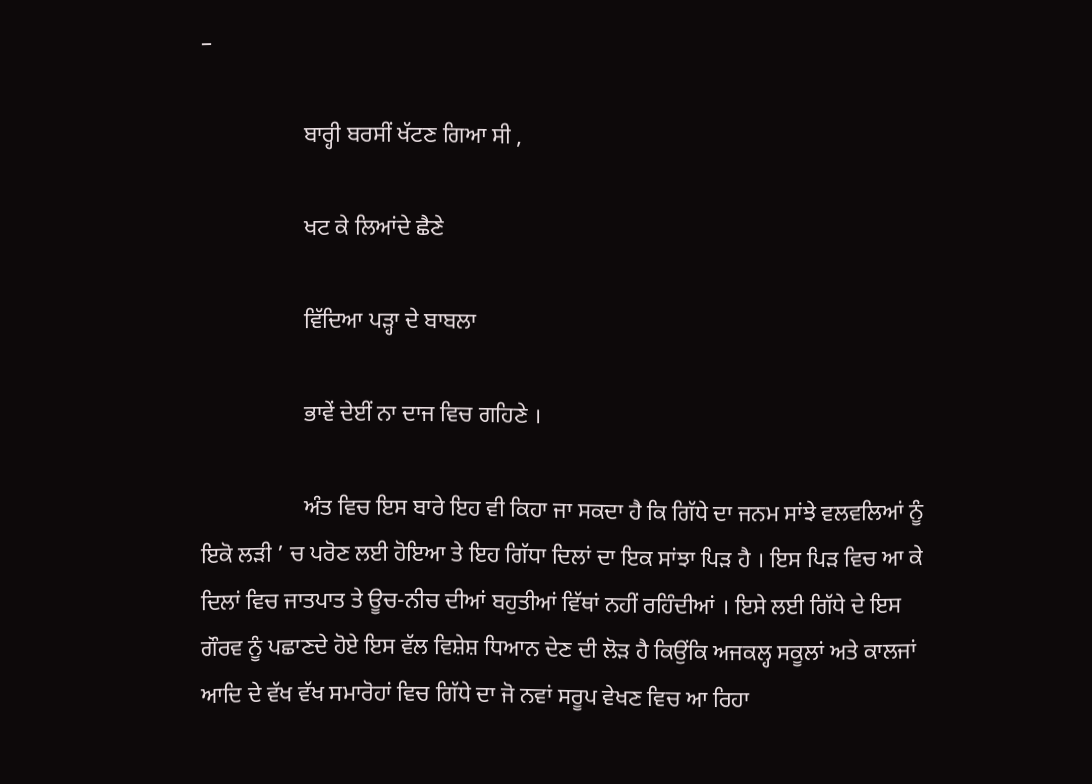–

                  ਬਾਰ੍ਹੀ ਬਰਸੀਂ ਖੱਟਣ ਗਿਆ ਸੀ ,

                  ਖਟ ਕੇ ਲਿਆਂਦੇ ਛੈਣੇ

                  ਵਿੱਦਿਆ ਪੜ੍ਹਾ ਦੇ ਬਾਬਲਾ

                  ਭਾਵੇਂ ਦੇਈਂ ਨਾ ਦਾਜ ਵਿਚ ਗਹਿਣੇ ।

                  ਅੰਤ ਵਿਚ ਇਸ ਬਾਰੇ ਇਹ ਵੀ ਕਿਹਾ ਜਾ ਸਕਦਾ ਹੈ ਕਿ ਗਿੱਧੇ ਦਾ ਜਨਮ ਸਾਂਝੇ ਵਲਵਲਿਆਂ ਨੂੰ ਇਕੋ ਲੜੀ ’ ਚ ਪਰੋਣ ਲਈ ਹੋਇਆ ਤੇ ਇਹ ਗਿੱਧਾ ਦਿਲਾਂ ਦਾ ਇਕ ਸਾਂਝਾ ਪਿੜ ਹੈ । ਇਸ ਪਿੜ ਵਿਚ ਆ ਕੇ ਦਿਲਾਂ ਵਿਚ ਜਾਤਪਾਤ ਤੇ ਊਚ-ਨੀਚ ਦੀਆਂ ਬਹੁਤੀਆਂ ਵਿੱਥਾਂ ਨਹੀਂ ਰਹਿੰਦੀਆਂ । ਇਸੇ ਲਈ ਗਿੱਧੇ ਦੇ ਇਸ ਗੌਰਵ ਨੂੰ ਪਛਾਣਦੇ ਹੋਏ ਇਸ ਵੱਲ ਵਿਸ਼ੇਸ਼ ਧਿਆਨ ਦੇਣ ਦੀ ਲੋੜ ਹੈ ਕਿਉਂਕਿ ਅਜਕਲ੍ਹ ਸਕੂਲਾਂ ਅਤੇ ਕਾਲਜਾਂ ਆਦਿ ਦੇ ਵੱਖ ਵੱਖ ਸਮਾਰੋਹਾਂ ਵਿਚ ਗਿੱਧੇ ਦਾ ਜੋ ਨਵਾਂ ਸਰੂਪ ਵੇਖਣ ਵਿਚ ਆ ਰਿਹਾ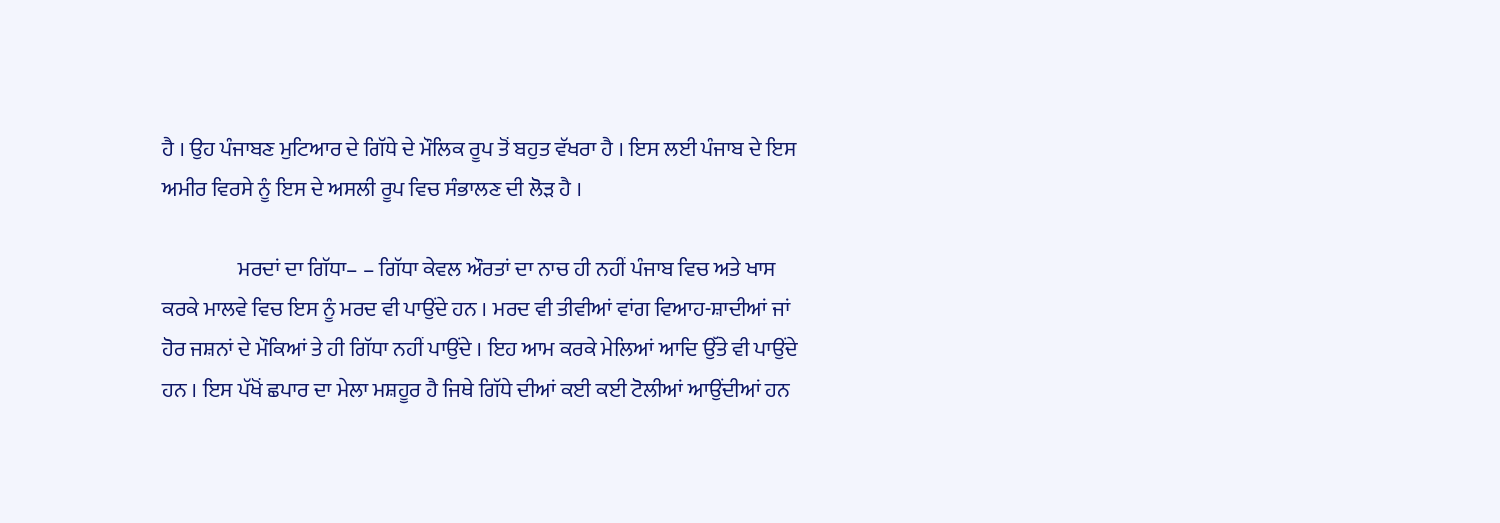ਹੈ । ਉਹ ਪੰਜਾਬਣ ਮੁਟਿਆਰ ਦੇ ਗਿੱਧੇ ਦੇ ਮੌਲਿਕ ਰੂਪ ਤੋਂ ਬਹੁਤ ਵੱਖਰਾ ਹੈ । ਇਸ ਲਈ ਪੰਜਾਬ ਦੇ ਇਸ ਅਮੀਰ ਵਿਰਸੇ ਨੂੰ ਇਸ ਦੇ ਅਸਲੀ ਰੂਪ ਵਿਚ ਸੰਭਾਲਣ ਦੀ ਲੋੜ ਹੈ ।

                  ਮਰਦਾਂ ਦਾ ਗਿੱਧਾ– – ਗਿੱਧਾ ਕੇਵਲ ਔਰਤਾਂ ਦਾ ਨਾਚ ਹੀ ਨਹੀਂ ਪੰਜਾਬ ਵਿਚ ਅਤੇ ਖਾਸ ਕਰਕੇ ਮਾਲਵੇ ਵਿਚ ਇਸ ਨੂੰ ਮਰਦ ਵੀ ਪਾਉਂਦੇ ਹਨ । ਮਰਦ ਵੀ ਤੀਵੀਆਂ ਵਾਂਗ ਵਿਆਹ-ਸ਼ਾਦੀਆਂ ਜਾਂ ਹੋਰ ਜਸ਼ਨਾਂ ਦੇ ਮੌਕਿਆਂ ਤੇ ਹੀ ਗਿੱਧਾ ਨਹੀਂ ਪਾਉਂਦੇ । ਇਹ ਆਮ ਕਰਕੇ ਮੇਲਿਆਂ ਆਦਿ ਉੱਤੇ ਵੀ ਪਾਉਂਦੇ ਹਨ । ਇਸ ਪੱਖੋਂ ਛਪਾਰ ਦਾ ਮੇਲਾ ਮਸ਼ਹੂਰ ਹੈ ਜਿਥੇ ਗਿੱਧੇ ਦੀਆਂ ਕਈ ਕਈ ਟੋਲੀਆਂ ਆਉਂਦੀਆਂ ਹਨ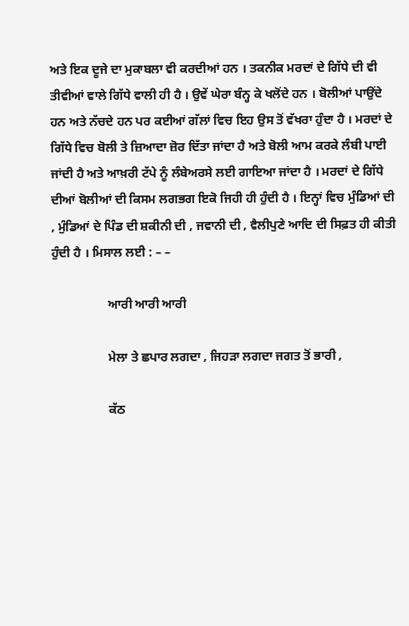ਅਤੇ ਇਕ ਦੂਜੇ ਦਾ ਮੁਕਾਬਲਾ ਵੀ ਕਰਦੀਆਂ ਹਨ । ਤਕਨੀਕ ਮਰਦਾਂ ਦੇ ਗਿੱਧੇ ਦੀ ਵੀ ਤੀਵੀਆਂ ਵਾਲੇ ਗਿੱਧੇ ਵਾਲੀ ਹੀ ਹੈ । ਉਵੇਂ ਘੇਰਾ ਬੰਨ੍ਹ ਕੇ ਖਲੋਂਦੇ ਹਨ । ਬੋਲੀਆਂ ਪਾਉਂਦੇ ਹਨ ਅਤੇ ਨੱਚਦੇ ਹਨ ਪਰ ਕਈਆਂ ਗੱਲਾਂ ਵਿਚ ਇਹ ਉਸ ਤੋਂ ਵੱਖਰਾ ਹੁੰਦਾ ਹੈ । ਮਰਦਾਂ ਦੇ ਗਿੱਧੇ ਵਿਚ ਬੋਲੀ ਤੇ ਜ਼ਿਆਦਾ ਜ਼ੋਰ ਦਿੱਤਾ ਜਾਂਦਾ ਹੈ ਅਤੇ ਬੋਲੀ ਆਮ ਕਰਕੇ ਲੰਬੀ ਪਾਈ ਜਾਂਦੀ ਹੈ ਅਤੇ ਆਖ਼ਰੀ ਟੱਪੇ ਨੂੰ ਲੰਬੇਅਰਸੇ ਲਈ ਗਾਇਆ ਜਾਂਦਾ ਹੈ । ਮਰਦਾਂ ਦੇ ਗਿੱਧੇ ਦੀਆਂ ਬੋਲੀਆਂ ਦੀ ਕਿਸਮ ਲਗਭਗ ਇਕੋ ਜਿਹੀ ਹੀ ਹੁੰਦੀ ਹੈ । ਇਨ੍ਹਾਂ ਵਿਚ ਮੁੰਡਿਆਂ ਦੀ , ਮੁੰਡਿਆਂ ਦੇ ਪਿੰਡ ਦੀ ਸ਼ਕੀਨੀ ਦੀ , ਜਵਾਨੀ ਦੀ , ਵੈਲੀਪੁਣੇ ਆਦਿ ਦੀ ਸਿਫ਼ਤ ਹੀ ਕੀਤੀ ਹੁੰਦੀ ਹੈ । ਮਿਸਾਲ ਲਈ : – –

                  ਆਰੀ ਆਰੀ ਆਰੀ

                  ਮੇਲਾ ਤੇ ਛਪਾਰ ਲਗਦਾ , ਜਿਹੜਾ ਲਗਦਾ ਜਗਤ ਤੋਂ ਭਾਰੀ ,

                  ਕੱਠ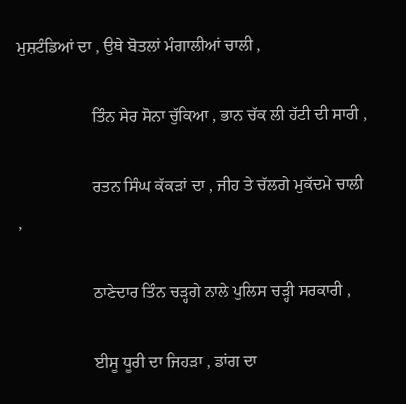ਮੁਸ਼ਟੰਡਿਆਂ ਦਾ , ਉਥੇ ਬੋਤਲਾਂ ਮੰਗਾਲੀਆਂ ਚਾਲੀ ,

                  ਤਿੰਨ ਸੇਰ ਸੋਨਾ ਚੁੱਕਿਆ , ਭਾਨ ਚੱਕ ਲੀ ਹੱਟੀ ਦੀ ਸਾਰੀ ,

                  ਰਤਨ ਸਿੰਘ ਕੱਕੜਾਂ ਦਾ , ਜੀਹ ਤੇ ਚੱਲਗੇ ਮੁਕੱਦਮੇ ਚਾਲੀ ,

                  ਠਾਣੇਦਾਰ ਤਿੰਨ ਚੜ੍ਹਗੇ ਨਾਲੇ ਪੁਲਿਸ ਚੜ੍ਹੀ ਸਰਕਾਰੀ ,

                  ਈਸੂ ਧੂਰੀ ਦਾ ਜਿਹੜਾ , ਡਾਂਗ ਦਾ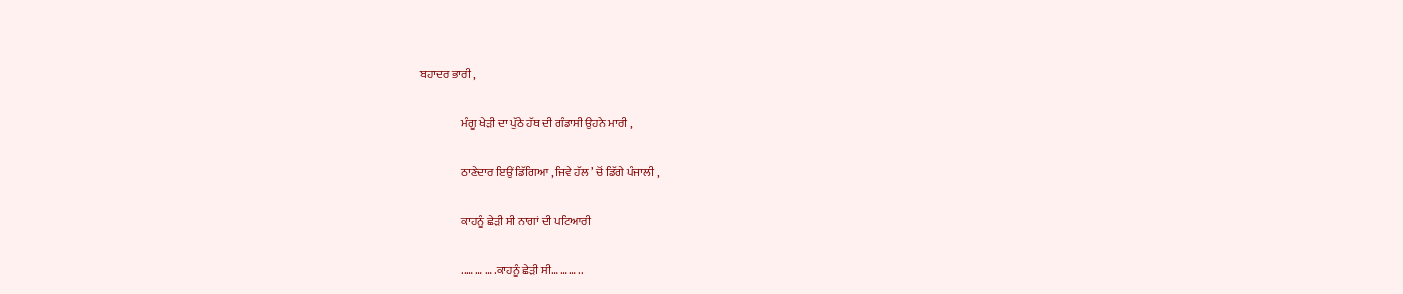ਬਹਾਦਰ ਭਾਰੀ ,

                  ਮੰਗੂ ਖੇੜੀ ਦਾ ਪੁੱਠੇ ਹੱਥ ਦੀ ਗੰਡਾਸੀ ਉਹਨੇ ਮਾਰੀ ,

                  ਠਾਣੇਦਾਰ ਇਉਂ ਡਿੱਗਿਆ , ਜਿਵੇ ਹੱਲ ’ ਚੋਂ ਡਿੱਗੇ ਪੰਜਾਲੀ ,

                  ਕਾਹਨੂੰ ਛੇੜੀ ਸੀ ਨਾਗਾਂ ਦੀ ਪਟਿਆਰੀ

                  ..… … … .ਕਾਹਨੂੰ ਛੇੜੀ ਸੀ… … … ..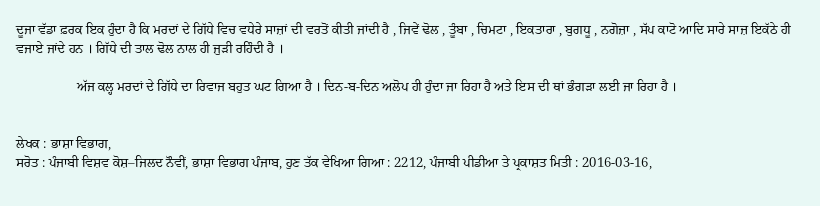ਦੂਜਾ ਵੱਡਾ ਫ਼ਰਕ ਇਕ ਹੁੰਦਾ ਹੈ ਕਿ ਮਰਦਾਂ ਦੇ ਗਿੱਧੇ ਵਿਚ ਵਧੇਰੇ ਸਾਜ਼ਾਂ ਦੀ ਵਰਤੋਂ ਕੀਤੀ ਜਾਂਦੀ ਹੈ , ਜਿਵੇਂ ਢੋਲ , ਤੂੰਬਾ , ਚਿਮਟਾ , ਇਕਤਾਰਾ , ਬੁਗਧੂ , ਨਗੋਜ਼ਾ , ਸੱਪ ਕਾਟੋ ਆਦਿ ਸਾਰੇ ਸਾਜ਼ ਇਕੱਠੇ ਹੀ ਵਜਾਏ ਜਾਂਦੇ ਹਨ । ਗਿੱਧੇ ਦੀ ਤਾਲ ਢੋਲ ਨਾਲ ਹੀ ਜੁੜੀ ਰਹਿੰਦੀ ਹੈ ।

                  ਅੱਜ ਕਲ੍ਹ ਮਰਦਾਂ ਦੇ ਗਿੱਧੇ ਦਾ ਰਿਵਾਜ ਬਹੁਤ ਘਟ ਗਿਆ ਹੈ । ਦਿਨ-ਬ-ਦਿਨ ਅਲੋਪ ਹੀ ਹੁੰਦਾ ਜਾ ਰਿਹਾ ਹੈ ਅਤੇ ਇਸ ਦੀ ਥਾਂ ਭੰਗੜਾ ਲਈ ਜਾ ਰਿਹਾ ਹੈ ।


ਲੇਖਕ : ਭਾਸ਼ਾ ਵਿਭਾਗ,
ਸਰੋਤ : ਪੰਜਾਬੀ ਵਿਸ਼ਵ ਕੋਸ਼–ਜਿਲਦ ਨੌਵੀਂ, ਭਾਸ਼ਾ ਵਿਭਾਗ ਪੰਜਾਬ, ਹੁਣ ਤੱਕ ਵੇਖਿਆ ਗਿਆ : 2212, ਪੰਜਾਬੀ ਪੀਡੀਆ ਤੇ ਪ੍ਰਕਾਸ਼ਤ ਮਿਤੀ : 2016-03-16,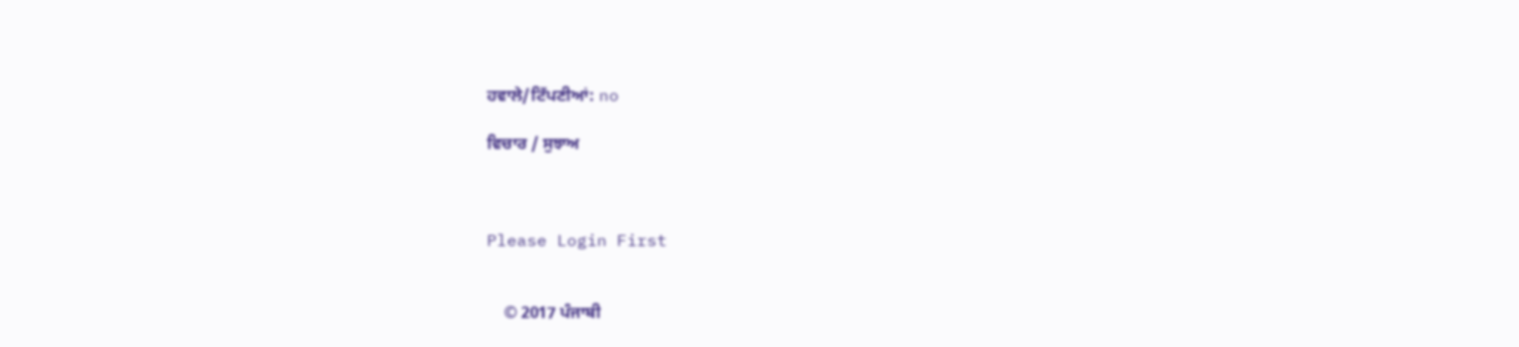ਹਵਾਲੇ/ਟਿੱਪਣੀਆਂ: no

ਵਿਚਾਰ / ਸੁਝਾਅ



Please Login First


    © 2017 ਪੰਜਾਬੀ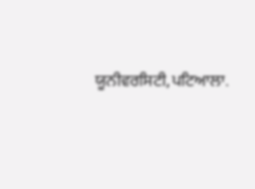ਯੂਨੀਵਰਸਿਟੀ,ਪਟਿਆਲਾ.